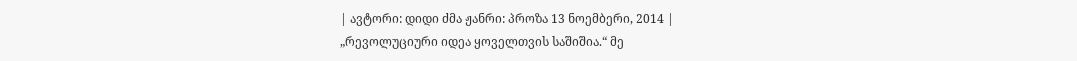| ავტორი: დიდი ძმა ჟანრი: პროზა 13 ნოემბერი, 2014 |
„რევოლუციური იდეა ყოველთვის საშიშია.“ მე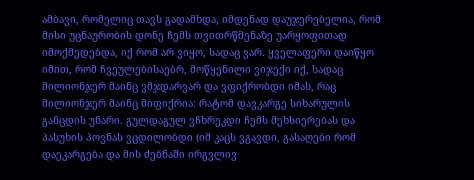ამბავი, რომელიც თავს გადამხდა, იმდენად დაუჯერებელია, რომ მისი უცნაურობის დონე ჩემს თვითრწმენაზე უარყოფითად იმოქმედებდა, იქ რომ არ ვიყო, სადაც ვარ. ყველაფერი დაიწყო იმით, რომ ჩვეულებისაებრ, მოწყენილი ვიჯექი იქ, სადაც მილიონჯერ მაინც ვმჯდარვარ და ვფიქრობდი იმას, რაც მილიონჯერ მაინც მიფიქრია: რატომ დავკარგე სიხარულის განცდის უნარი. გულდაგულ ვჩხრეკდი ჩემს მეხსიერებას და პასუხის პოვნას ვცდილობდი (იმ კაცს ვგავდი, გასაღები რომ დაეკარგება და მის ძებნაში ირგვლივ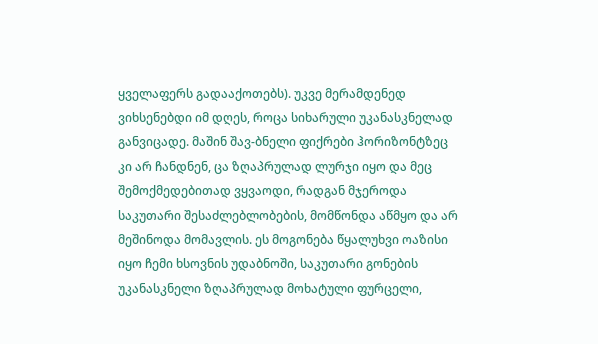ყველაფერს გადააქოთებს). უკვე მერამდენედ ვიხსენებდი იმ დღეს, როცა სიხარული უკანასკნელად განვიცადე. მაშინ შავ-ბნელი ფიქრები ჰორიზონტზეც კი არ ჩანდნენ, ცა ზღაპრულად ლურჯი იყო და მეც შემოქმედებითად ვყვაოდი, რადგან მჯეროდა საკუთარი შესაძლებლობების, მომწონდა აწმყო და არ მეშინოდა მომავლის. ეს მოგონება წყალუხვი ოაზისი იყო ჩემი ხსოვნის უდაბნოში, საკუთარი გონების უკანასკნელი ზღაპრულად მოხატული ფურცელი,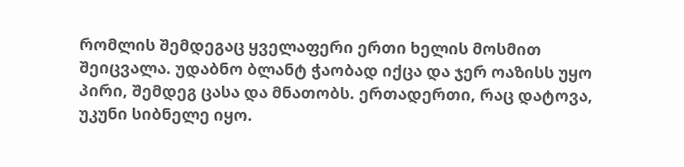რომლის შემდეგაც ყველაფერი ერთი ხელის მოსმით შეიცვალა. უდაბნო ბლანტ ჭაობად იქცა და ჯერ ოაზისს უყო პირი, შემდეგ ცასა და მნათობს. ერთადერთი, რაც დატოვა, უკუნი სიბნელე იყო.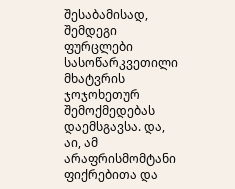შესაბამისად, შემდეგი ფურცლები სასოწარკვეთილი მხატვრის ჯოჯოხეთურ შემოქმედებას დაემსგავსა. და, აი, ამ არაფრისმომტანი ფიქრებითა და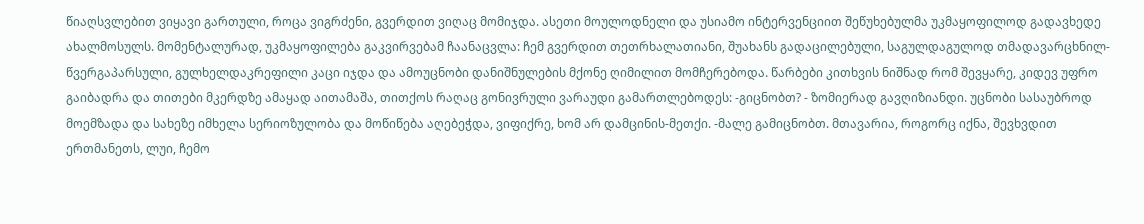წიაღსვლებით ვიყავი გართული, როცა ვიგრძენი, გვერდით ვიღაც მომიჯდა. ასეთი მოულოდნელი და უსიამო ინტერვენციით შეწუხებულმა უკმაყოფილოდ გადავხედე ახალმოსულს. მომენტალურად, უკმაყოფილება გაკვირვებამ ჩაანაცვლა: ჩემ გვერდით თეთრხალათიანი, შუახანს გადაცილებული, საგულდაგულოდ თმადავარცხნილ-წვერგაპარსული, გულხელდაკრეფილი კაცი იჯდა და ამოუცნობი დანიშნულების მქონე ღიმილით მომჩერებოდა. წარბები კითხვის ნიშნად რომ შევყარე, კიდევ უფრო გაიბადრა და თითები მკერდზე ამაყად აითამაშა, თითქოს რაღაც გონივრული ვარაუდი გამართლებოდეს: -გიცნობთ? - ზომიერად გავღიზიანდი. უცნობი სასაუბროდ მოემზადა და სახეზე იმხელა სერიოზულობა და მოწიწება აღებეჭდა, ვიფიქრე, ხომ არ დამცინის-მეთქი. -მალე გამიცნობთ. მთავარია, როგორც იქნა, შევხვდით ერთმანეთს, ლუი, ჩემო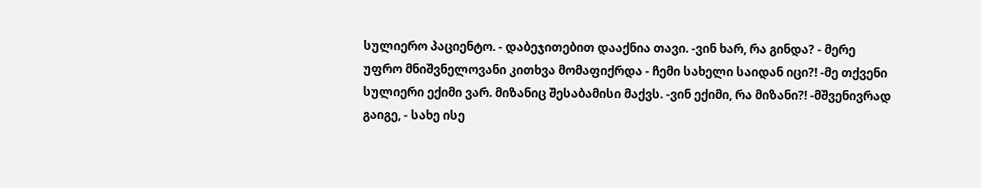სულიერო პაციენტო. - დაბეჯითებით დააქნია თავი. -ვინ ხარ, რა გინდა? - მერე უფრო მნიშვნელოვანი კითხვა მომაფიქრდა - ჩემი სახელი საიდან იცი?! -მე თქვენი სულიერი ექიმი ვარ. მიზანიც შესაბამისი მაქვს. -ვინ ექიმი, რა მიზანი?! -მშვენივრად გაიგე, - სახე ისე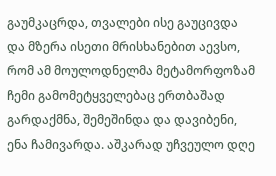გაუმკაცრდა, თვალები ისე გაუცივდა და მზერა ისეთი მრისხანებით აევსო, რომ ამ მოულოდნელმა მეტამორფოზამ ჩემი გამომეტყველებაც ერთბაშად გარდაქმნა, შემეშინდა და დავიბენი, ენა ჩამივარდა. აშკარად უჩვეულო დღე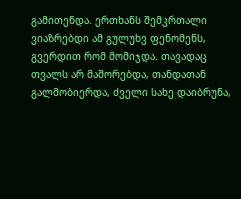გამითენდა. ერთხანს შემკრთალი ვიაზრებდი ამ გულუხვ ფენომენს, გვერდით რომ მომიჯდა. თავადაც თვალს არ მაშორებდა, თანდათან გალმობიერდა, ძველი სახე დაიბრუნა,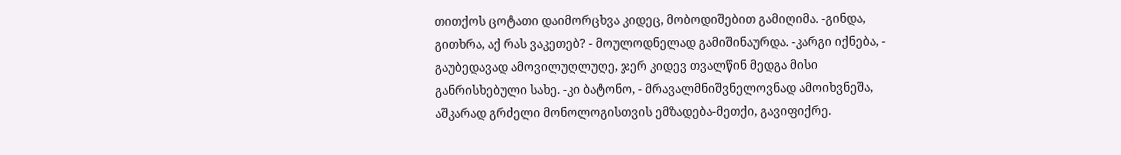თითქოს ცოტათი დაიმორცხვა კიდეც, მობოდიშებით გამიღიმა. -გინდა, გითხრა, აქ რას ვაკეთებ? - მოულოდნელად გამიშინაურდა. -კარგი იქნება, - გაუბედავად ამოვილუღლუღე, ჯერ კიდევ თვალწინ მედგა მისი განრისხებული სახე. -კი ბატონო, - მრავალმნიშვნელოვნად ამოიხვნეშა, აშკარად გრძელი მონოლოგისთვის ემზადება-მეთქი, გავიფიქრე.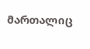მართალიც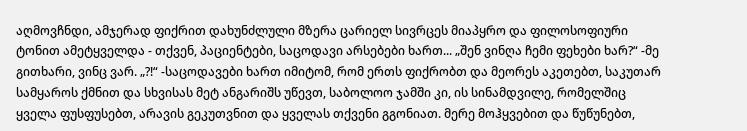აღმოვჩნდი, ამჯერად ფიქრით დახუნძლული მზერა ცარიელ სივრცეს მიაპყრო და ფილოსოფიური ტონით ამეტყველდა - თქვენ, პაციენტები, საცოდავი არსებები ხართ... „შენ ვინღა ჩემი ფეხები ხარ?“ -მე გითხარი, ვინც ვარ. „?!“ -საცოდავები ხართ იმიტომ, რომ ერთს ფიქრობთ და მეორეს აკეთებთ, საკუთარ სამყაროს ქმნით და სხვისას მეტ ანგარიშს უწევთ, საბოლოო ჯამში კი, ის სინამდვილე, რომელშიც ყველა ფუსფუსებთ, არავის გეკუთვნით და ყველას თქვენი გგონიათ. მერე მოჰყვებით და წუწუნებთ,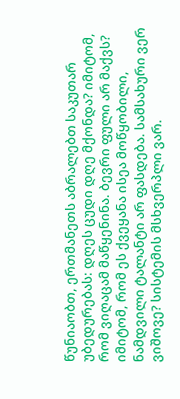წუნიაობთ, ერთმანეთს აბრალებთ საკუთარ უბედურებას: დღეს ცუდი დღე მქონდა? იმიტომ, რომ ვიღაცამ მაწყენინა. ბევრი ფული არ მაქვს? იმიტომ, რომ ეს ქვეყანა ისეა მოწყობილი, ნამდვილი ტალანტი არ ფასდება. სამსახური ვერ ვიშოვე? სისტემის მსხვერპლი ვარ.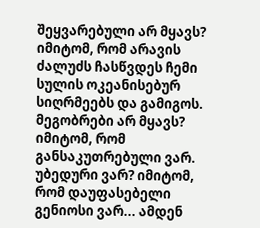შეყვარებული არ მყავს? იმიტომ, რომ არავის ძალუძს ჩასწვდეს ჩემი სულის ოკეანისებურ სიღრმეებს და გამიგოს. მეგობრები არ მყავს? იმიტომ, რომ განსაკუთრებული ვარ. უბედური ვარ? იმიტომ, რომ დაუფასებელი გენიოსი ვარ... ამდენ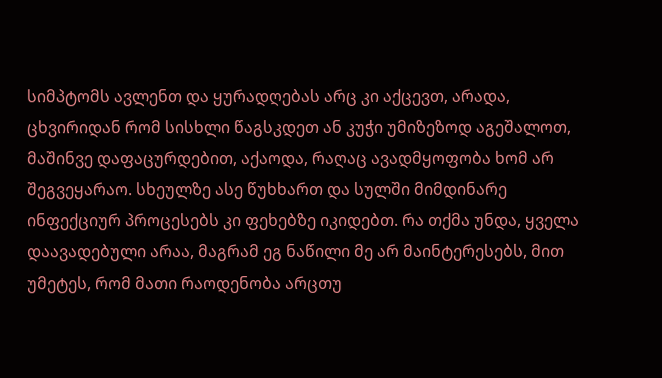სიმპტომს ავლენთ და ყურადღებას არც კი აქცევთ, არადა, ცხვირიდან რომ სისხლი წაგსკდეთ ან კუჭი უმიზეზოდ აგეშალოთ, მაშინვე დაფაცურდებით, აქაოდა, რაღაც ავადმყოფობა ხომ არ შეგვეყარაო. სხეულზე ასე წუხხართ და სულში მიმდინარე ინფექციურ პროცესებს კი ფეხებზე იკიდებთ. რა თქმა უნდა, ყველა დაავადებული არაა, მაგრამ ეგ ნაწილი მე არ მაინტერესებს, მით უმეტეს, რომ მათი რაოდენობა არცთუ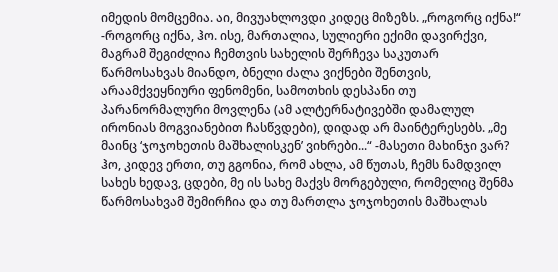იმედის მომცემია. აი, მივუახლოვდი კიდეც მიზეზს. „როგორც იქნა!“ -როგორც იქნა, ჰო. ისე, მართალია, სულიერი ექიმი დავირქვი, მაგრამ შეგიძლია ჩემთვის სახელის შერჩევა საკუთარ წარმოსახვას მიანდო, ბნელი ძალა ვიქნები შენთვის, არაამქვეყნიური ფენომენი, სამოთხის დესპანი თუ პარანორმალური მოვლენა (ამ ალტერნატივებში დამალულ ირონიას მოგვიანებით ჩასწვდები), დიდად არ მაინტერესებს. „მე მაინც ‘ჯოჯოხეთის მაშხალისკენ’ ვიხრები...“ -მასეთი მახინჯი ვარ? ჰო, კიდევ ერთი, თუ გგონია, რომ ახლა, ამ წუთას, ჩემს ნამდვილ სახეს ხედავ, ცდები, მე ის სახე მაქვს მორგებული, რომელიც შენმა წარმოსახვამ შემირჩია და თუ მართლა ჯოჯოხეთის მაშხალას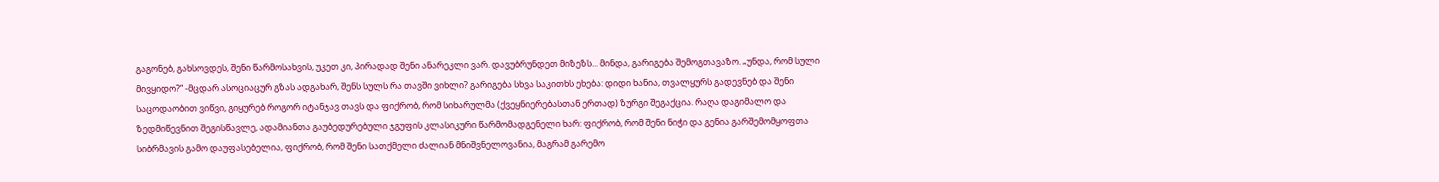გაგონებ, გახსოვდეს, შენი წარმოსახვის, უკეთ კი, პირადად შენი ანარეკლი ვარ. დავუბრუნდეთ მიზეზს... მინდა, გარიგება შემოგთავაზო. „უნდა, რომ სული მივყიდო?“ -მცდარ ასოციაცურ გზას ადგახარ, შენს სულს რა თავში ვიხლი? გარიგება სხვა საკითხს ეხება: დიდი ხანია, თვალყურს გადევნებ და შენი საცოდაობით ვიწვი, გიყურებ როგორ იტანჯავ თავს და ფიქრობ, რომ სიხარულმა (ქვეყნიერებასთან ერთად) ზურგი შეგაქცია. რაღა დაგიმალო და ზედმიწევნით შეგისწავლე, ადამიანთა გაუბედურებული ჯგუფის კლასიკური წარმომადგენელი ხარ: ფიქრობ, რომ შენი ნიჭი და გენია გარშემომყოფთა სიბრმავის გამო დაუფასებელია, ფიქრობ, რომ შენი სათქმელი ძალიან მნიშვნელოვანია, მაგრამ გარემო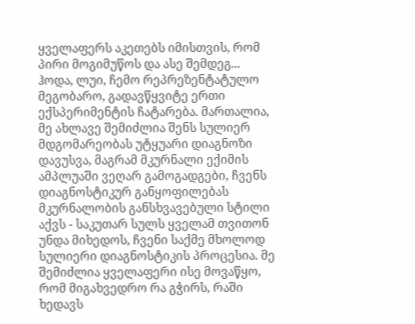ყველაფერს აკეთებს იმისთვის, რომ პირი მოგიმუწოს და ასე შემდეგ... ჰოდა, ლუი, ჩემო რეპრეზენტატულო მეგობარო, გადავწყვიტე ერთი ექსპერიმენტის ჩატარება. მართალია, მე ახლავე შემიძლია შენს სულიერ მდგომარეობას უტყუარი დიაგნოზი დავუსვა, მაგრამ მკურნალი ექიმის ამპლუაში ვეღარ გამოგადგები, ჩვენს დიაგნოსტიკურ განყოფილებას მკურნალობის განსხვავებული სტილი აქვს - საკუთარ სულს ყველამ თვითონ უნდა მიხედოს, ჩვენი საქმე მხოლოდ სულიერი დიაგნოსტიკის პროცესია. მე შემიძლია ყველაფერი ისე მოვაწყო, რომ მიგახვედრო რა გჭირს, რაში ხედავს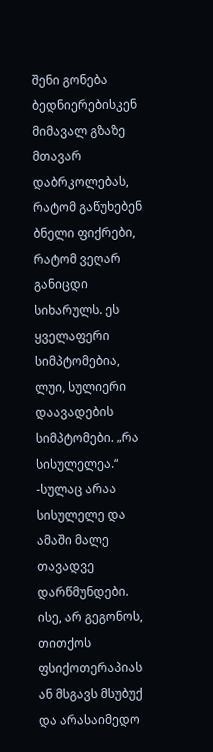შენი გონება ბედნიერებისკენ მიმავალ გზაზე მთავარ დაბრკოლებას, რატომ გაწუხებენ ბნელი ფიქრები, რატომ ვეღარ განიცდი სიხარულს. ეს ყველაფერი სიმპტომებია, ლუი, სულიერი დაავადების სიმპტომები. „რა სისულელეა.“ -სულაც არაა სისულელე და ამაში მალე თავადვე დარწმუნდები. ისე, არ გეგონოს, თითქოს ფსიქოთერაპიას ან მსგავს მსუბუქ და არასაიმედო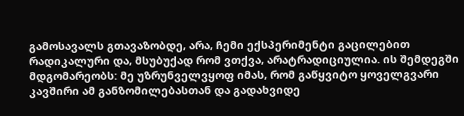გამოსავალს გთავაზობდე, არა, ჩემი ექსპერიმენტი გაცილებით რადიკალური და, მსუბუქად რომ ვთქვა, არატრადიციულია. ის შემდეგში მდგომარეობს: მე უზრუნველვყოფ იმას, რომ გაწყვიტო ყოველგვარი კავშირი ამ განზომილებასთან და გადახვიდე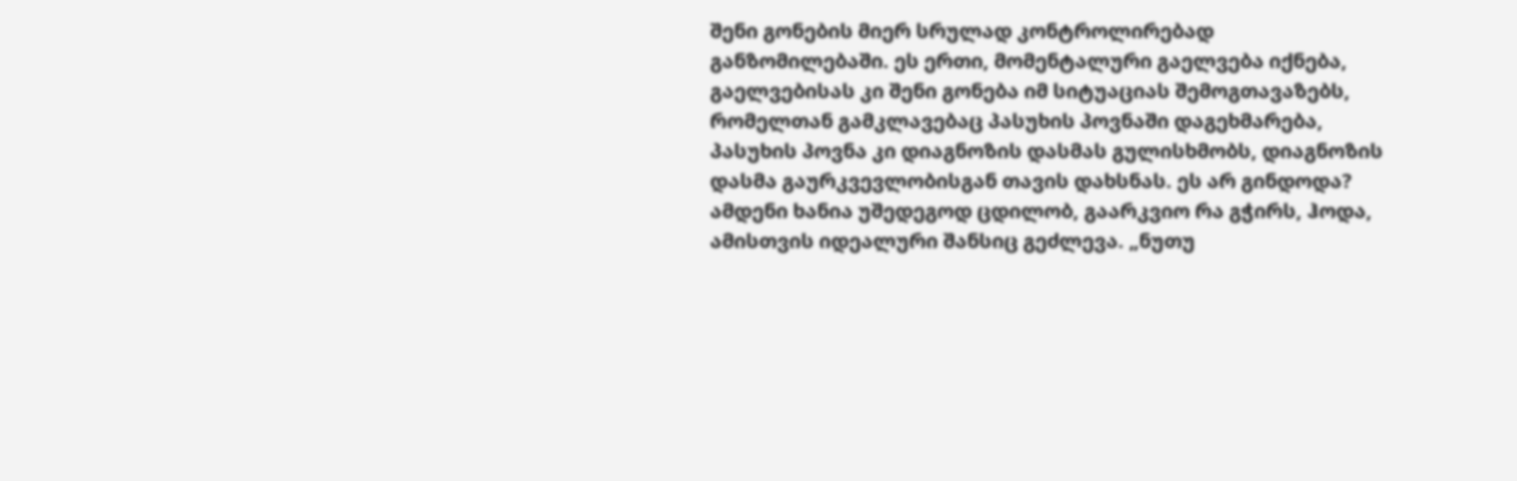შენი გონების მიერ სრულად კონტროლირებად განზომილებაში. ეს ერთი, მომენტალური გაელვება იქნება, გაელვებისას კი შენი გონება იმ სიტუაციას შემოგთავაზებს, რომელთან გამკლავებაც პასუხის პოვნაში დაგეხმარება, პასუხის პოვნა კი დიაგნოზის დასმას გულისხმობს, დიაგნოზის დასმა გაურკვევლობისგან თავის დახსნას. ეს არ გინდოდა? ამდენი ხანია უშედეგოდ ცდილობ, გაარკვიო რა გჭირს, ჰოდა, ამისთვის იდეალური შანსიც გეძლევა. „ნუთუ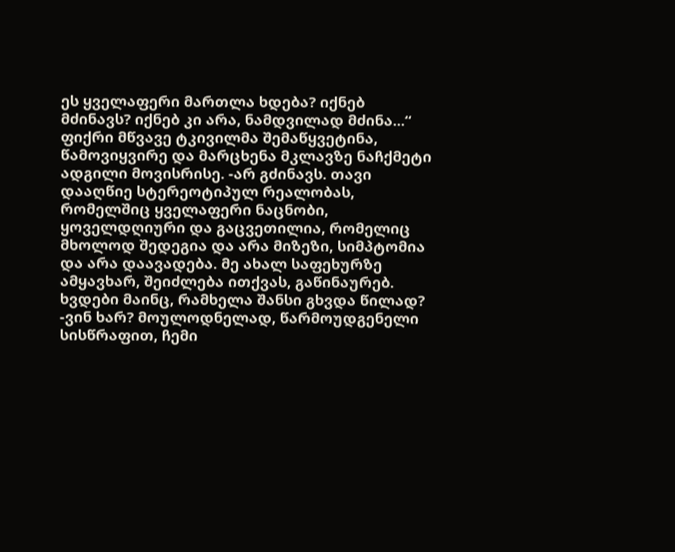ეს ყველაფერი მართლა ხდება? იქნებ მძინავს? იქნებ კი არა, ნამდვილად მძინა...“ ფიქრი მწვავე ტკივილმა შემაწყვეტინა, წამოვიყვირე და მარცხენა მკლავზე ნაჩქმეტი ადგილი მოვისრისე. -არ გძინავს. თავი დააღწიე სტერეოტიპულ რეალობას, რომელშიც ყველაფერი ნაცნობი, ყოველდღიური და გაცვეთილია, რომელიც მხოლოდ შედეგია და არა მიზეზი, სიმპტომია და არა დაავადება. მე ახალ საფეხურზე ამყავხარ, შეიძლება ითქვას, გაწინაურებ. ხვდები მაინც, რამხელა შანსი გხვდა წილად? -ვინ ხარ? მოულოდნელად, წარმოუდგენელი სისწრაფით, ჩემი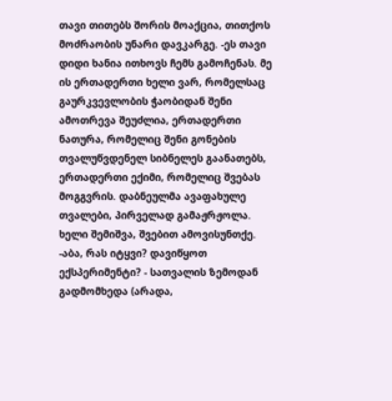თავი თითებს შორის მოაქცია, თითქოს მოძრაობის უნარი დავკარგე. -ეს თავი დიდი ხანია ითხოვს ჩემს გამოჩენას. მე ის ერთადერთი ხელი ვარ, რომელსაც გაურკვევლობის ჭაობიდან შენი ამოთრევა შეუძლია, ერთადერთი ნათურა, რომელიც შენი გონების თვალუწვდენელ სიბნელეს გაანათებს, ერთადერთი ექიმი, რომელიც შვებას მოგგვრის. დაბნეულმა ავაფახულე თვალები, პირველად გამაჟრჟოლა. ხელი შემიშვა, შვებით ამოვისუნთქე. -აბა, რას იტყვი? დავიწყოთ ექსპერიმენტი? - სათვალის ზემოდან გადმომხედა (არადა,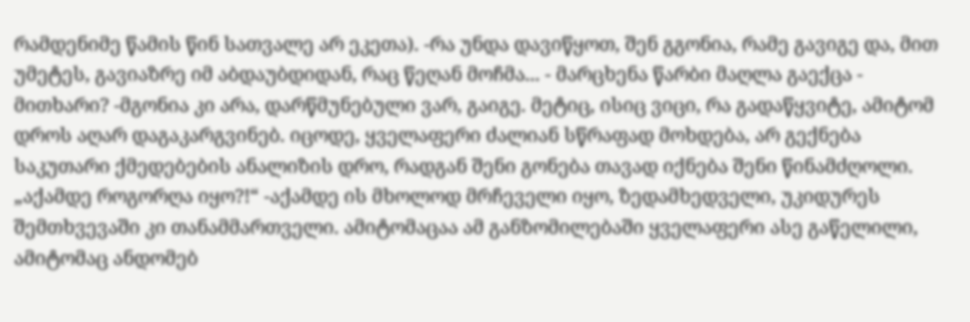რამდენიმე წამის წინ სათვალე არ ეკეთა). -რა უნდა დავიწყოთ, შენ გგონია, რამე გავიგე და, მით უმეტეს, გავიაზრე იმ აბდაუბდიდან, რაც წეღან მოჩმა... - მარცხენა წარბი მაღლა გაექცა - მითხარი? -მგონია კი არა, დარწმუნებული ვარ, გაიგე. მეტიც, ისიც ვიცი, რა გადაწყვიტე, ამიტომ დროს აღარ დაგაკარგვინებ. იცოდე, ყველაფერი ძალიან სწრაფად მოხდება, არ გექნება საკუთარი ქმედებების ანალიზის დრო, რადგან შენი გონება თავად იქნება შენი წინამძღოლი. „აქამდე როგორღა იყო?!“ -აქამდე ის მხოლოდ მრჩეველი იყო, ზედამხედველი, უკიდურეს შემთხვევაში კი თანამმართველი. ამიტომაცაა ამ განზომილებაში ყველაფერი ასე გაწელილი, ამიტომაც ანდომებ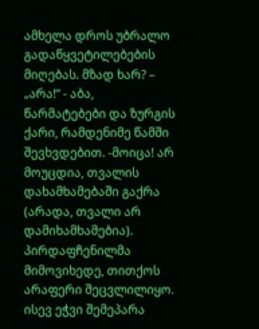ამხელა დროს უბრალო გადაწყვეტილებების მიღებას. მზად ხარ? – „არა!“ - აბა, წარმატებები და ზურგის ქარი, რამდენიმე წამში შევხვდებით. -მოიცა! არ მოუცდია, თვალის დახამხამებაში გაქრა (არადა, თვალი არ დამიხამხამებია). პირდაფჩენილმა მიმოვიხედე, თითქოს არაფერი შეცვლილიყო. ისევ ეჭვი შემეპარა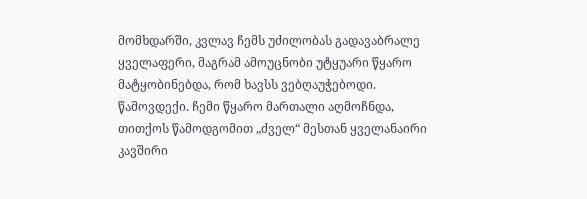მომხდარში, კვლავ ჩემს უძილობას გადავაბრალე ყველაფერი, მაგრამ ამოუცნობი უტყუარი წყარო მატყობინებდა, რომ ხავსს ვებღაუჭებოდი. წამოვდექი. ჩემი წყარო მართალი აღმოჩნდა, თითქოს წამოდგომით „ძველ“ მესთან ყველანაირი კავშირი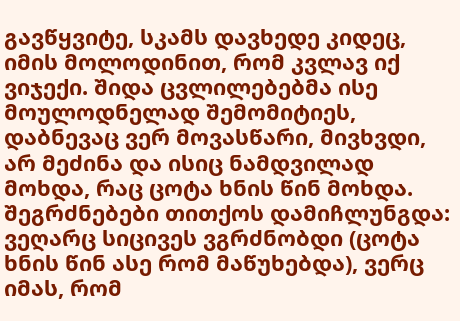გავწყვიტე, სკამს დავხედე კიდეც, იმის მოლოდინით, რომ კვლავ იქ ვიჯექი. შიდა ცვლილებებმა ისე მოულოდნელად შემომიტიეს, დაბნევაც ვერ მოვასწარი, მივხვდი, არ მეძინა და ისიც ნამდვილად მოხდა, რაც ცოტა ხნის წინ მოხდა. შეგრძნებები თითქოს დამიჩლუნგდა: ვეღარც სიცივეს ვგრძნობდი (ცოტა ხნის წინ ასე რომ მაწუხებდა), ვერც იმას, რომ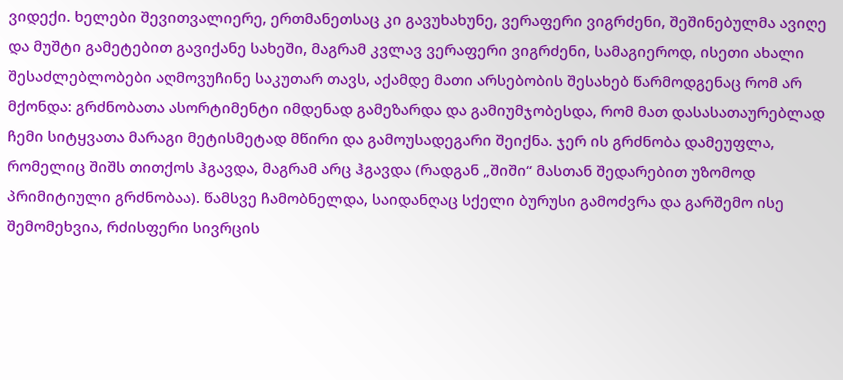ვიდექი. ხელები შევითვალიერე, ერთმანეთსაც კი გავუხახუნე, ვერაფერი ვიგრძენი, შეშინებულმა ავიღე და მუშტი გამეტებით გავიქანე სახეში, მაგრამ კვლავ ვერაფერი ვიგრძენი, სამაგიეროდ, ისეთი ახალი შესაძლებლობები აღმოვუჩინე საკუთარ თავს, აქამდე მათი არსებობის შესახებ წარმოდგენაც რომ არ მქონდა: გრძნობათა ასორტიმენტი იმდენად გამეზარდა და გამიუმჯობესდა, რომ მათ დასასათაურებლად ჩემი სიტყვათა მარაგი მეტისმეტად მწირი და გამოუსადეგარი შეიქნა. ჯერ ის გრძნობა დამეუფლა, რომელიც შიშს თითქოს ჰგავდა, მაგრამ არც ჰგავდა (რადგან „შიში“ მასთან შედარებით უზომოდ პრიმიტიული გრძნობაა). წამსვე ჩამობნელდა, საიდანღაც სქელი ბურუსი გამოძვრა და გარშემო ისე შემომეხვია, რძისფერი სივრცის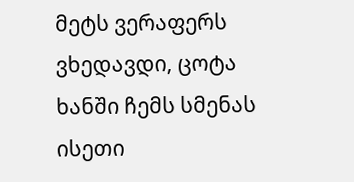მეტს ვერაფერს ვხედავდი, ცოტა ხანში ჩემს სმენას ისეთი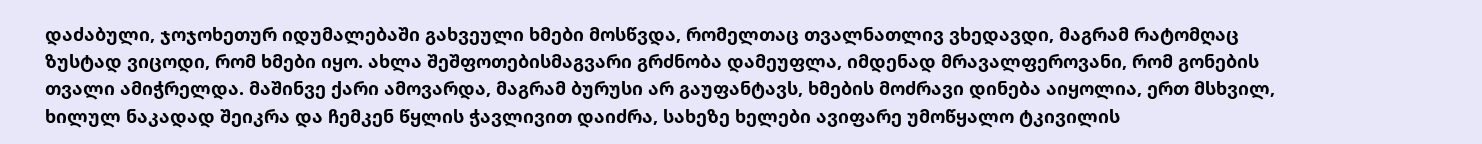დაძაბული, ჯოჯოხეთურ იდუმალებაში გახვეული ხმები მოსწვდა, რომელთაც თვალნათლივ ვხედავდი, მაგრამ რატომღაც ზუსტად ვიცოდი, რომ ხმები იყო. ახლა შეშფოთებისმაგვარი გრძნობა დამეუფლა, იმდენად მრავალფეროვანი, რომ გონების თვალი ამიჭრელდა. მაშინვე ქარი ამოვარდა, მაგრამ ბურუსი არ გაუფანტავს, ხმების მოძრავი დინება აიყოლია, ერთ მსხვილ, ხილულ ნაკადად შეიკრა და ჩემკენ წყლის ჭავლივით დაიძრა, სახეზე ხელები ავიფარე უმოწყალო ტკივილის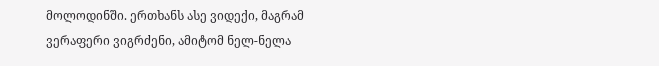მოლოდინში. ერთხანს ასე ვიდექი, მაგრამ ვერაფერი ვიგრძენი, ამიტომ ნელ-ნელა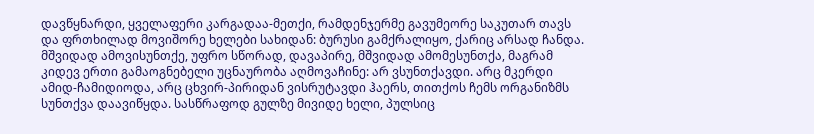დავწყნარდი, ყველაფერი კარგადაა-მეთქი, რამდენჯერმე გავუმეორე საკუთარ თავს და ფრთხილად მოვიშორე ხელები სახიდან: ბურუსი გამქრალიყო, ქარიც არსად ჩანდა. მშვიდად ამოვისუნთქე, უფრო სწორად, დავაპირე, მშვიდად ამომესუნთქა, მაგრამ კიდევ ერთი გამაოგნებელი უცნაურობა აღმოვაჩინე: არ ვსუნთქავდი. არც მკერდი ამიდ-ჩამიდიოდა, არც ცხვირ-პირიდან ვისრუტავდი ჰაერს, თითქოს ჩემს ორგანიზმს სუნთქვა დაავიწყდა. სასწრაფოდ გულზე მივიდე ხელი, პულსიც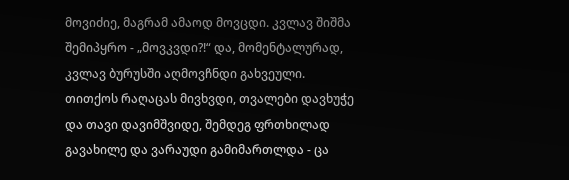მოვიძიე, მაგრამ ამაოდ მოვცდი. კვლავ შიშმა შემიპყრო - „მოვკვდი?!“ და, მომენტალურად, კვლავ ბურუსში აღმოვჩნდი გახვეული. თითქოს რაღაცას მივხვდი, თვალები დავხუჭე და თავი დავიმშვიდე, შემდეგ ფრთხილად გავახილე და ვარაუდი გამიმართლდა - ცა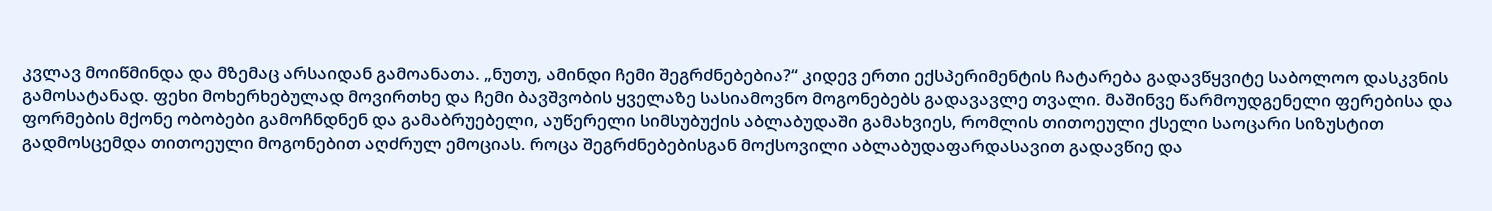კვლავ მოიწმინდა და მზემაც არსაიდან გამოანათა. „ნუთუ, ამინდი ჩემი შეგრძნებებია?“ კიდევ ერთი ექსპერიმენტის ჩატარება გადავწყვიტე საბოლოო დასკვნის გამოსატანად. ფეხი მოხერხებულად მოვირთხე და ჩემი ბავშვობის ყველაზე სასიამოვნო მოგონებებს გადავავლე თვალი. მაშინვე წარმოუდგენელი ფერებისა და ფორმების მქონე ობობები გამოჩნდნენ და გამაბრუებელი, აუწერელი სიმსუბუქის აბლაბუდაში გამახვიეს, რომლის თითოეული ქსელი საოცარი სიზუსტით გადმოსცემდა თითოეული მოგონებით აღძრულ ემოციას. როცა შეგრძნებებისგან მოქსოვილი აბლაბუდაფარდასავით გადავწიე და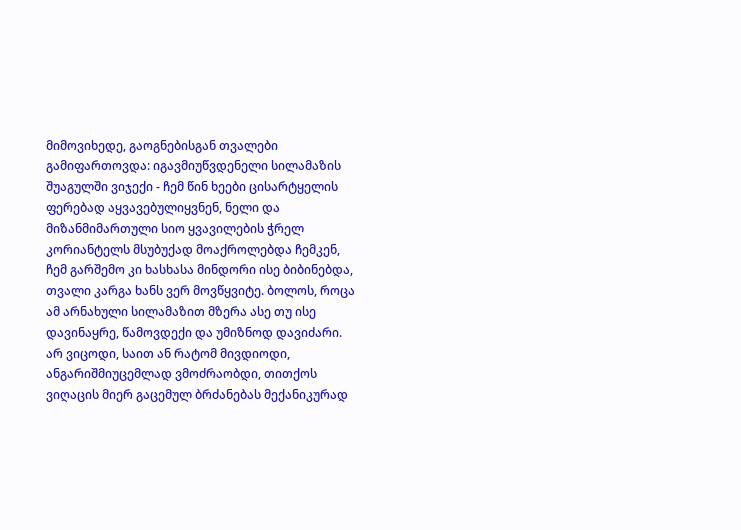მიმოვიხედე, გაოგნებისგან თვალები გამიფართოვდა: იგავმიუწვდენელი სილამაზის შუაგულში ვიჯექი - ჩემ წინ ხეები ცისარტყელის ფერებად აყვავებულიყვნენ, ნელი და მიზანმიმართული სიო ყვავილების ჭრელ კორიანტელს მსუბუქად მოაქროლებდა ჩემკენ, ჩემ გარშემო კი ხასხასა მინდორი ისე ბიბინებდა, თვალი კარგა ხანს ვერ მოვწყვიტე. ბოლოს, როცა ამ არნახული სილამაზით მზერა ასე თუ ისე დავინაყრე, წამოვდექი და უმიზნოდ დავიძარი. არ ვიცოდი, საით ან რატომ მივდიოდი, ანგარიშმიუცემლად ვმოძრაობდი, თითქოს ვიღაცის მიერ გაცემულ ბრძანებას მექანიკურად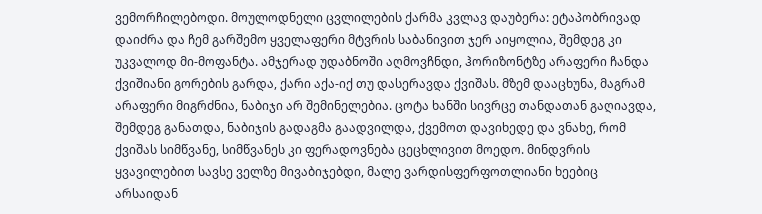ვემორჩილებოდი. მოულოდნელი ცვლილების ქარმა კვლავ დაუბერა: ეტაპობრივად დაიძრა და ჩემ გარშემო ყველაფერი მტვრის საბანივით ჯერ აიყოლია, შემდეგ კი უკვალოდ მი-მოფანტა. ამჯერად უდაბნოში აღმოვჩნდი, ჰორიზონტზე არაფერი ჩანდა ქვიშიანი გორების გარდა, ქარი აქა-იქ თუ დასერავდა ქვიშას. მზემ დააცხუნა, მაგრამ არაფერი მიგრძნია, ნაბიჯი არ შემინელებია. ცოტა ხანში სივრცე თანდათან გაღიავდა, შემდეგ განათდა, ნაბიჯის გადაგმა გაადვილდა, ქვემოთ დავიხედე და ვნახე, რომ ქვიშას სიმწვანე, სიმწვანეს კი ფერადოვნება ცეცხლივით მოედო. მინდვრის ყვავილებით სავსე ველზე მივაბიჯებდი, მალე ვარდისფერფოთლიანი ხეებიც არსაიდან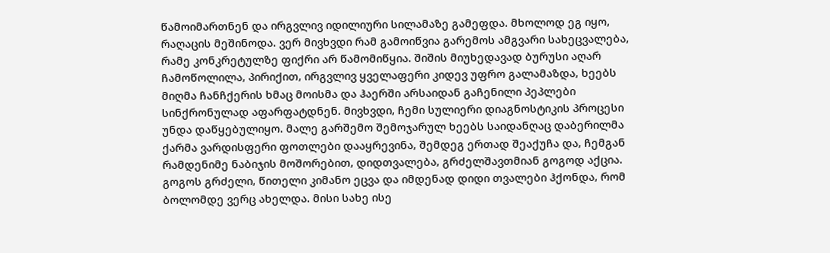წამოიმართნენ და ირგვლივ იდილიური სილამაზე გამეფდა. მხოლოდ ეგ იყო, რაღაცის მეშინოდა. ვერ მივხვდი რამ გამოიწვია გარემოს ამგვარი სახეცვალება, რამე კონკრეტულზე ფიქრი არ წამომიწყია. შიშის მიუხედავად ბურუსი აღარ ჩამოწოლილა, პირიქით, ირგვლივ ყველაფერი კიდევ უფრო გალამაზდა, ხეებს მიღმა ჩანჩქერის ხმაც მოისმა და ჰაერში არსაიდან გაჩენილი პეპლები სინქრონულად აფარფატდნენ. მივხვდი, ჩემი სულიერი დიაგნოსტიკის პროცესი უნდა დაწყებულიყო. მალე გარშემო შემოჯარულ ხეებს საიდანღაც დაბერილმა ქარმა ვარდისფერი ფოთლები დააყრევინა, შემდეგ ერთად შეაქუჩა და, ჩემგან რამდენიმე ნაბიჯის მოშორებით, დიდთვალება, გრძელშავთმიან გოგოდ აქცია. გოგოს გრძელი, წითელი კიმანო ეცვა და იმდენად დიდი თვალები ჰქონდა, რომ ბოლომდე ვერც ახელდა. მისი სახე ისე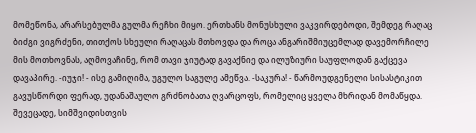მომეწონა, არარსებულმა გულმა რეჩხი მიყო. ერთხანს მონუსხული ვაკვირდებოდი, შემდეგ რაღაც ბიძგი ვიგრძენი, თითქოს სხეული რაღაცას მთხოვდა და როცა ანგარიშმიუცემლად დავემორჩილე მის მოთხოვნას, აღმოვაჩინე, რომ თავი ჯიუტად გავაქნიე და ილუზიური საუფლოდან გაქცევა დავაპირე. -იუჯი! - ისე გამიღიმა, უგულო საგულე ამეწვა. -საკურა! - წარმოუდგენელი სისასტიკით გავუსწორდი ფერად, უდანაშაულო გრძნობათა ღვარცოფს, რომელიც ყველა მხრიდან მომაწყდა. შევეცადე, სიმშვიდისთვის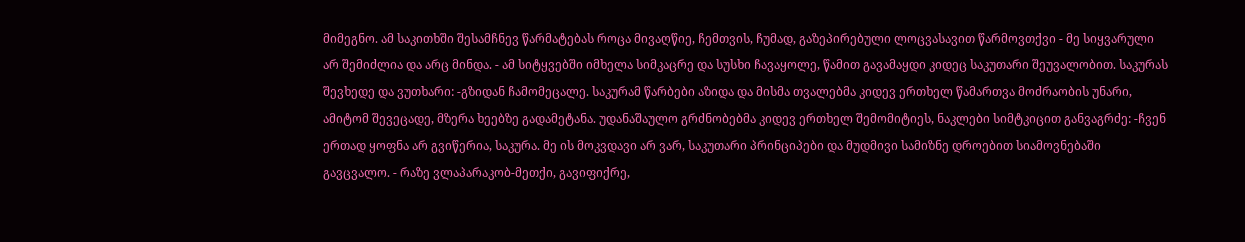მიმეგნო. ამ საკითხში შესამჩნევ წარმატებას როცა მივაღწიე, ჩემთვის, ჩუმად, გაზეპირებული ლოცვასავით წარმოვთქვი - მე სიყვარული არ შემიძლია და არც მინდა. - ამ სიტყვებში იმხელა სიმკაცრე და სუსხი ჩავაყოლე, წამით გავამაყდი კიდეც საკუთარი შეუვალობით. საკურას შევხედე და ვუთხარი: -გზიდან ჩამომეცალე. საკურამ წარბები აზიდა და მისმა თვალებმა კიდევ ერთხელ წამართვა მოძრაობის უნარი, ამიტომ შევეცადე, მზერა ხეებზე გადამეტანა. უდანაშაულო გრძნობებმა კიდევ ერთხელ შემომიტიეს, ნაკლები სიმტკიცით განვაგრძე: -ჩვენ ერთად ყოფნა არ გვიწერია, საკურა. მე ის მოკვდავი არ ვარ, საკუთარი პრინციპები და მუდმივი სამიზნე დროებით სიამოვნებაში გავცვალო. - რაზე ვლაპარაკობ-მეთქი, გავიფიქრე,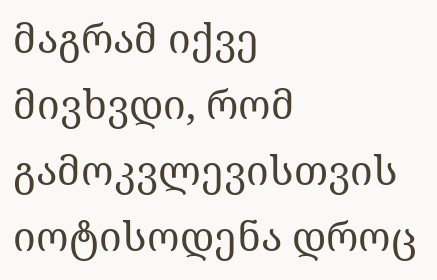მაგრამ იქვე მივხვდი, რომ გამოკვლევისთვის იოტისოდენა დროც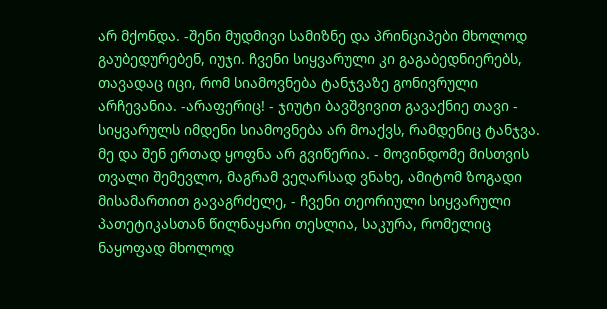არ მქონდა. -შენი მუდმივი სამიზნე და პრინციპები მხოლოდ გაუბედურებენ, იუჯი. ჩვენი სიყვარული კი გაგაბედნიერებს, თავადაც იცი, რომ სიამოვნება ტანჯვაზე გონივრული არჩევანია. -არაფერიც! - ჯიუტი ბავშვივით გავაქნიე თავი - სიყვარულს იმდენი სიამოვნება არ მოაქვს, რამდენიც ტანჯვა. მე და შენ ერთად ყოფნა არ გვიწერია. - მოვინდომე მისთვის თვალი შემევლო, მაგრამ ვეღარსად ვნახე, ამიტომ ზოგადი მისამართით გავაგრძელე, - ჩვენი თეორიული სიყვარული პათეტიკასთან წილნაყარი თესლია, საკურა, რომელიც ნაყოფად მხოლოდ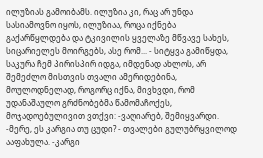ილუზიას გამოიბამს. ილუზია კი, რაც არ უნდა სასიამოვნო იყოს, ილუზიაა, როცა იქნება გაქარწყლდება და ტკივილის ყველაზე მწვავე სახეს, სიცარიელეს მოირგებს, ასე რომ... - სიტყვა გამიწყდა, საკურა ჩემ პირისპირ იდგა, იმდენად ახლოს, არ შემეძლო მისთვის თვალი ამერიდებინა, მოულოდნელად, როგორც იქნა, მივხვდი, რომ უდანაშაულო გრძნობებმა წამომაჩოქეს, მოჯადოებულივით ვთქვი: -ვაღიარებ, შემიყვარდი. -მერე, ეს კარგია თუ ცუდი? - თვალები გულუბრყვილოდ ააფახულა. -კარგი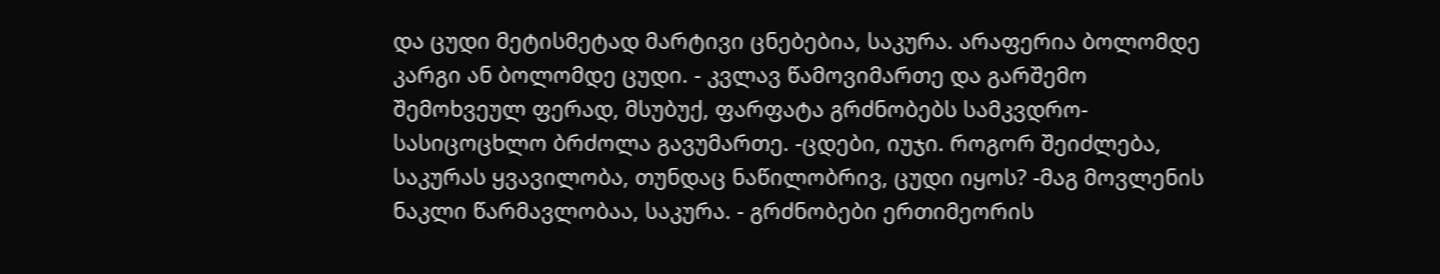და ცუდი მეტისმეტად მარტივი ცნებებია, საკურა. არაფერია ბოლომდე კარგი ან ბოლომდე ცუდი. - კვლავ წამოვიმართე და გარშემო შემოხვეულ ფერად, მსუბუქ, ფარფატა გრძნობებს სამკვდრო-სასიცოცხლო ბრძოლა გავუმართე. -ცდები, იუჯი. როგორ შეიძლება, საკურას ყვავილობა, თუნდაც ნაწილობრივ, ცუდი იყოს? -მაგ მოვლენის ნაკლი წარმავლობაა, საკურა. - გრძნობები ერთიმეორის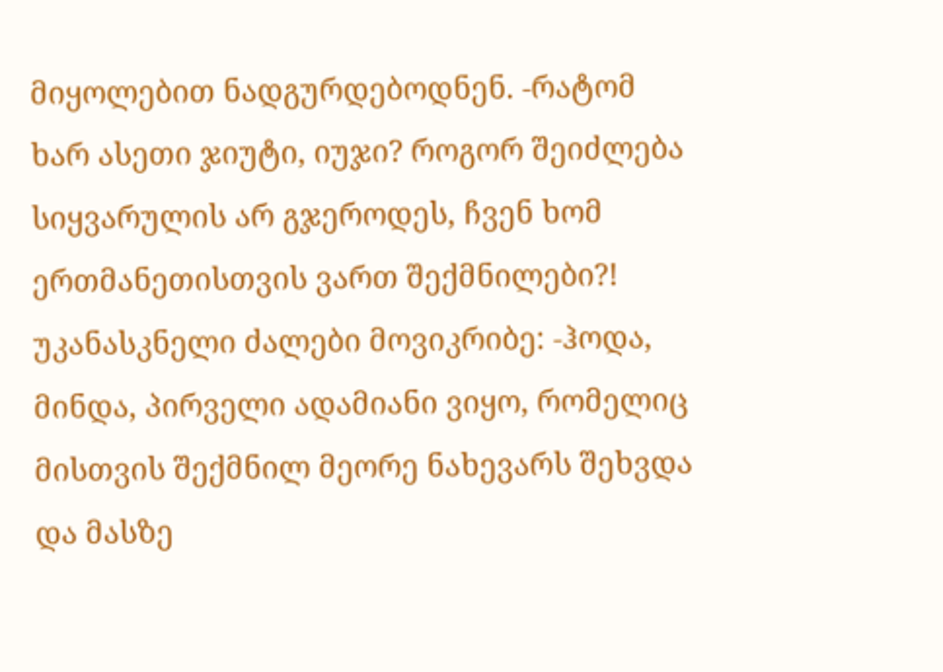მიყოლებით ნადგურდებოდნენ. -რატომ ხარ ასეთი ჯიუტი, იუჯი? როგორ შეიძლება სიყვარულის არ გჯეროდეს, ჩვენ ხომ ერთმანეთისთვის ვართ შექმნილები?! უკანასკნელი ძალები მოვიკრიბე: -ჰოდა, მინდა, პირველი ადამიანი ვიყო, რომელიც მისთვის შექმნილ მეორე ნახევარს შეხვდა და მასზე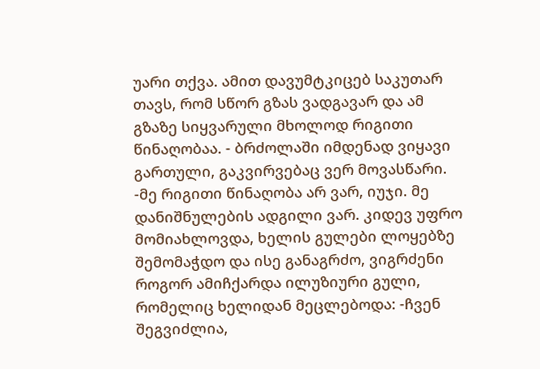უარი თქვა. ამით დავუმტკიცებ საკუთარ თავს, რომ სწორ გზას ვადგავარ და ამ გზაზე სიყვარული მხოლოდ რიგითი წინაღობაა. - ბრძოლაში იმდენად ვიყავი გართული, გაკვირვებაც ვერ მოვასწარი. -მე რიგითი წინაღობა არ ვარ, იუჯი. მე დანიშნულების ადგილი ვარ. კიდევ უფრო მომიახლოვდა, ხელის გულები ლოყებზე შემომაჭდო და ისე განაგრძო, ვიგრძენი როგორ ამიჩქარდა ილუზიური გული, რომელიც ხელიდან მეცლებოდა: -ჩვენ შეგვიძლია,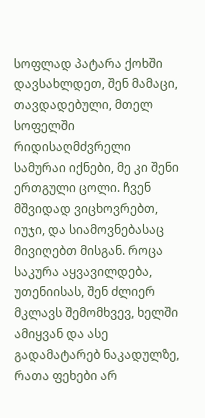სოფლად პატარა ქოხში დავსახლდეთ, შენ მამაცი, თავდადებული, მთელ სოფელში რიდისაღმძვრელი სამურაი იქნები, მე კი შენი ერთგული ცოლი. ჩვენ მშვიდად ვიცხოვრებთ, იუჯი, და სიამოვნებასაც მივიღებთ მისგან. როცა საკურა აყვავილდება, უთენიისას, შენ ძლიერ მკლავს შემომხვევ, ხელში ამიყვან და ასე გადამატარებ ნაკადულზე, რათა ფეხები არ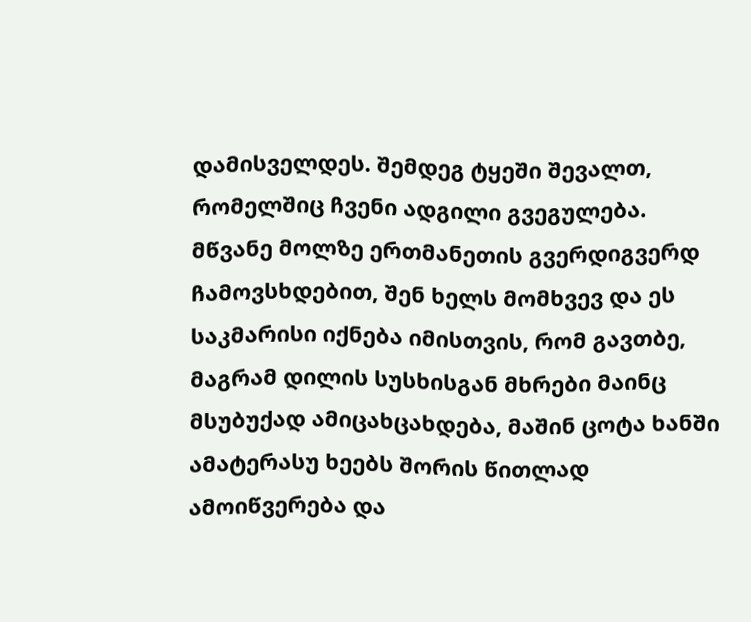დამისველდეს. შემდეგ ტყეში შევალთ, რომელშიც ჩვენი ადგილი გვეგულება. მწვანე მოლზე ერთმანეთის გვერდიგვერდ ჩამოვსხდებით, შენ ხელს მომხვევ და ეს საკმარისი იქნება იმისთვის, რომ გავთბე, მაგრამ დილის სუსხისგან მხრები მაინც მსუბუქად ამიცახცახდება, მაშინ ცოტა ხანში ამატერასუ ხეებს შორის წითლად ამოიწვერება და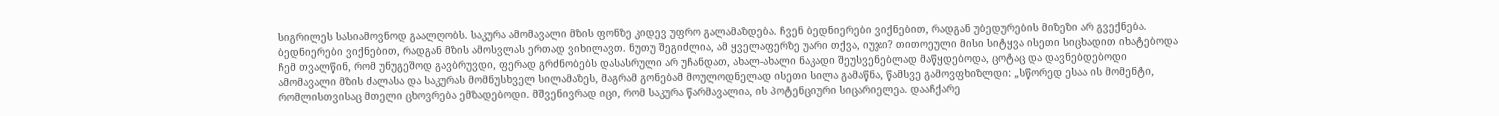სიგრილეს სასიამოვნოდ გაალღობს. საკურა ამომავალი მზის ფონზე კიდევ უფრო გალამაზდება. ჩვენ ბედნიერები ვიქნებით, რადგან უბედურების მიზეზი არ გვექნება. ბედნიერები ვიქნებით, რადგან მზის ამოსვლას ერთად ვიხილავთ. ნუთუ შეგიძლია, ამ ყველაფერზე უარი თქვა, იუჯი? თითოეული მისი სიტყვა ისეთი სიცხადით იხატებოდა ჩემ თვალწინ, რომ უნუგეშოდ გავბრუვდი, ფერად გრძნობებს დასასრული არ უჩანდათ, ახალ-ახალი ნაკადი შეუსვენებლად მაწყდებოდა, ცოტაც და დავნებდებოდი ამომავალი მზის ძალასა და საკურას მომნუსხველ სილამაზეს, მაგრამ გონებამ მოულოდნელად ისეთი სილა გამაწნა, წამსვე გამოვფხიზლდი: „სწორედ ესაა ის მომენტი, რომლისთვისაც მთელი ცხოვრება ემზადებოდი. მშვენივრად იცი, რომ საკურა წარმავალია, ის პოტენციური სიცარიელეა. დააჩქარე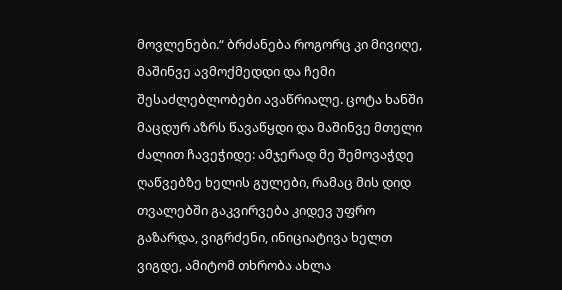მოვლენები.“ ბრძანება როგორც კი მივიღე, მაშინვე ავმოქმედდი და ჩემი შესაძლებლობები ავაწრიალე. ცოტა ხანში მაცდურ აზრს წავაწყდი და მაშინვე მთელი ძალით ჩავეჭიდე: ამჯერად მე შემოვაჭდე ღაწვებზე ხელის გულები, რამაც მის დიდ თვალებში გაკვირვება კიდევ უფრო გაზარდა, ვიგრძენი, ინიციატივა ხელთ ვიგდე, ამიტომ თხრობა ახლა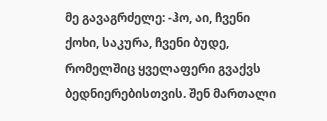მე გავაგრძელე: -ჰო, აი, ჩვენი ქოხი, საკურა, ჩვენი ბუდე, რომელშიც ყველაფერი გვაქვს ბედნიერებისთვის. შენ მართალი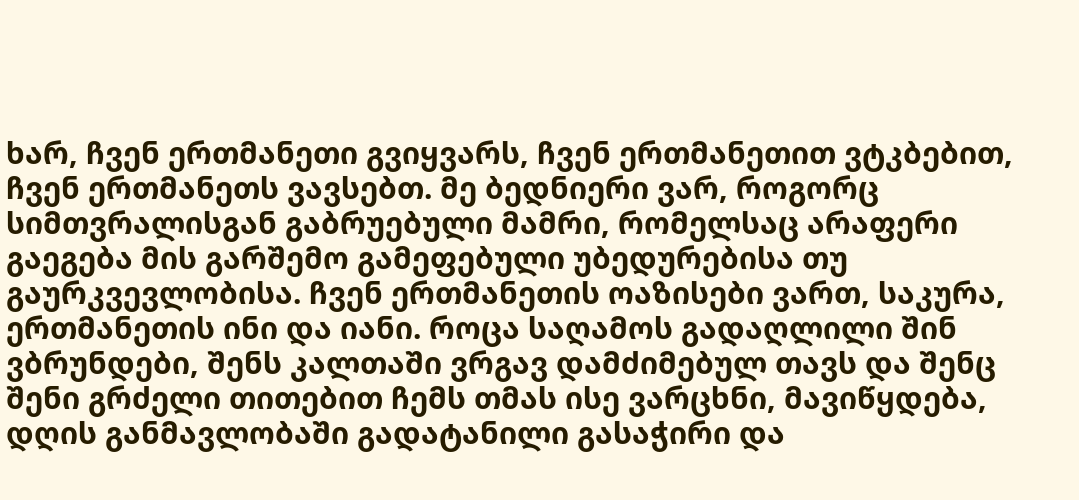ხარ, ჩვენ ერთმანეთი გვიყვარს, ჩვენ ერთმანეთით ვტკბებით, ჩვენ ერთმანეთს ვავსებთ. მე ბედნიერი ვარ, როგორც სიმთვრალისგან გაბრუებული მამრი, რომელსაც არაფერი გაეგება მის გარშემო გამეფებული უბედურებისა თუ გაურკვევლობისა. ჩვენ ერთმანეთის ოაზისები ვართ, საკურა, ერთმანეთის ინი და იანი. როცა საღამოს გადაღლილი შინ ვბრუნდები, შენს კალთაში ვრგავ დამძიმებულ თავს და შენც შენი გრძელი თითებით ჩემს თმას ისე ვარცხნი, მავიწყდება, დღის განმავლობაში გადატანილი გასაჭირი და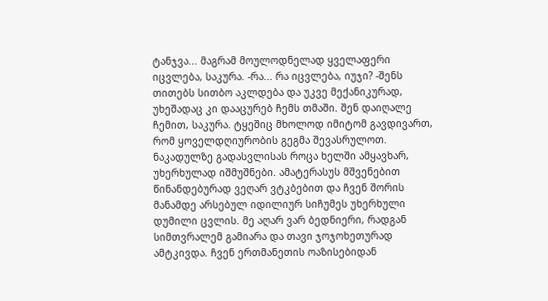ტანჯვა... მაგრამ მოულოდნელად ყველაფერი იცვლება, საკურა. -რა... რა იცვლება, იუჯი? -შენს თითებს სითბო აკლდება და უკვე მექანიკურად, უხეშადაც კი დააცურებ ჩემს თმაში. შენ დაიღალე ჩემით, საკურა. ტყეშიც მხოლოდ იმიტომ გავდივართ, რომ ყოველდღიურობის გეგმა შევასრულოთ. ნაკადულზე გადასვლისას როცა ხელში ამყავხარ, უხერხულად იშმუშნები. ამატერასუს მშვენებით წინანდებურად ვეღარ ვტკბებით და ჩვენ შორის მანამდე არსებულ იდილიურ სიჩუმეს უხერხული დუმილი ცვლის. მე აღარ ვარ ბედნიერი, რადგან სიმთვრალემ გამიარა და თავი ჯოჯოხეთურად ამტკივდა. ჩვენ ერთმანეთის ოაზისებიდან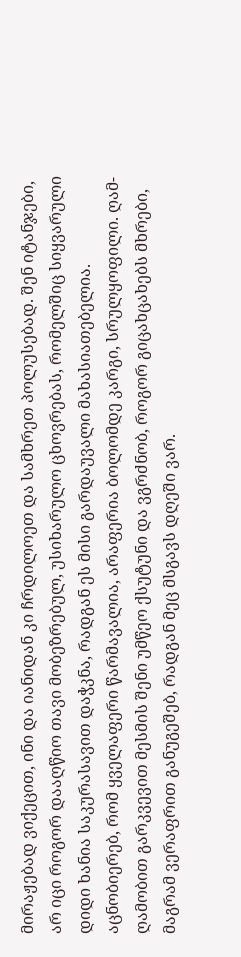მირაჟებად ვიქეცით, ინი და იანიდან კი ჩრდილოეთ და სამხრეთ პოლუსებად. შენ იტანჯები, არ იცი როგორ დააღწიო თავი მობეზრებულ, უსიხარულო ცხოვრებას, რომელშიც სიყვარული დიდი ხანია საკურასავით დაჭკნა, რადგან ეს მისი გარდაუვალი მახასიათებელია. აცნობიერებ, რომ ყველაფერი წარმავალია, არაფერია ბოლომდე კარგი, სრულყოფილი. ღამ-ღამობით გარკვევით მესმის შენი უმწეო ქსუტუნი და ვგრძნობ, როგორ გიცახცახებს მხრები, მაგრამ ვერაფრით განუგეშებ, რადგან მეც მსგავს დღეში ვარ.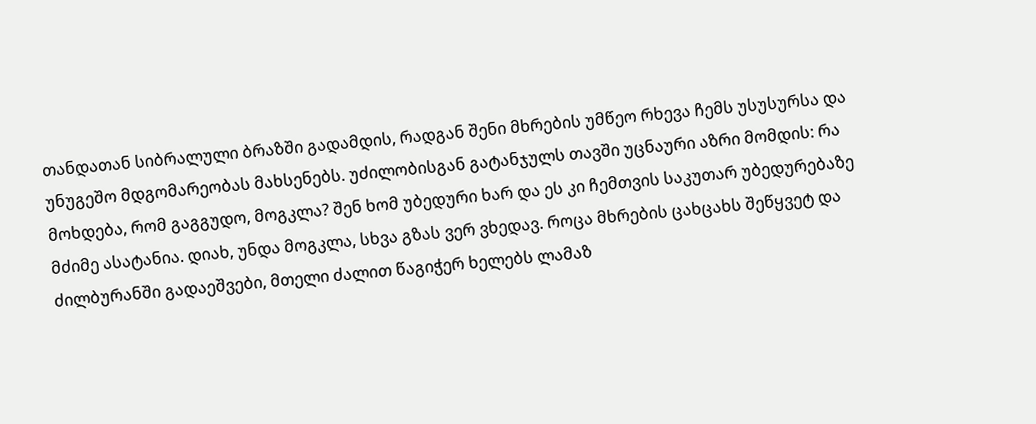თანდათან სიბრალული ბრაზში გადამდის, რადგან შენი მხრების უმწეო რხევა ჩემს უსუსურსა და უნუგეშო მდგომარეობას მახსენებს. უძილობისგან გატანჯულს თავში უცნაური აზრი მომდის: რა მოხდება, რომ გაგგუდო, მოგკლა? შენ ხომ უბედური ხარ და ეს კი ჩემთვის საკუთარ უბედურებაზე მძიმე ასატანია. დიახ, უნდა მოგკლა, სხვა გზას ვერ ვხედავ. როცა მხრების ცახცახს შეწყვეტ და ძილბურანში გადაეშვები, მთელი ძალით წაგიჭერ ხელებს ლამაზ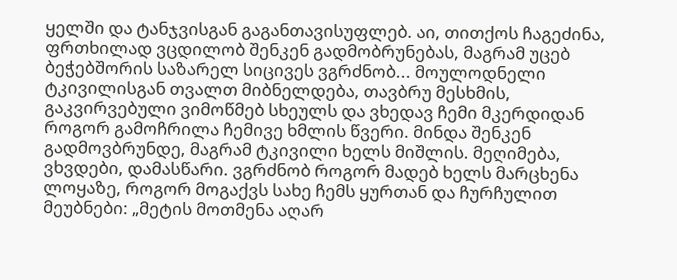ყელში და ტანჯვისგან გაგანთავისუფლებ. აი, თითქოს ჩაგეძინა, ფრთხილად ვცდილობ შენკენ გადმობრუნებას, მაგრამ უცებ ბეჭებშორის საზარელ სიცივეს ვგრძნობ... მოულოდნელი ტკივილისგან თვალთ მიბნელდება, თავბრუ მესხმის, გაკვირვებული ვიმოწმებ სხეულს და ვხედავ ჩემი მკერდიდან როგორ გამოჩრილა ჩემივე ხმლის წვერი. მინდა შენკენ გადმოვბრუნდე, მაგრამ ტკივილი ხელს მიშლის. მეღიმება, ვხვდები, დამასწარი. ვგრძნობ როგორ მადებ ხელს მარცხენა ლოყაზე, როგორ მოგაქვს სახე ჩემს ყურთან და ჩურჩულით მეუბნები: „მეტის მოთმენა აღარ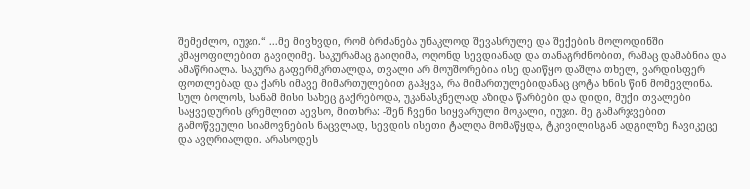შემეძლო, იუჯი.“ ...მე მივხვდი, რომ ბრძანება უნაკლოდ შევასრულე და შექების მოლოდინში კმაყოფილებით გავიღიმე. საკურამაც გაიღიმა, ოღონდ სევდიანად და თანაგრძნობით, რამაც დამაბნია და ამაწრიალა. საკურა გაფერმკრთალდა, თვალი არ მოუშორებია ისე დაიწყო დაშლა თხელ, ვარდისფერ ფოთლებად და ქარს იმავე მიმართულებით გაჰყვა, რა მიმართულებიდანაც ცოტა ხნის წინ მომევლინა. სულ ბოლოს, სანამ მისი სახეც გაქრებოდა, უკანასკნელად აზიდა წარბები და დიდი, მუქი თვალები საყვედურის ცრემლით აევსო, მითხრა: -შენ ჩვენი სიყვარული მოკალი, იუჯი. მე გამარჯვებით გამოწვეული სიამოვნების ნაცვლად, სევდის ისეთი ტალღა მომაწყდა, ტკივილისგან ადგილზე ჩავიკეცე და ავღრიალდი. არასოდეს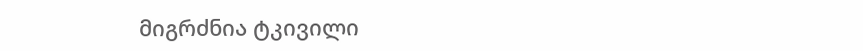მიგრძნია ტკივილი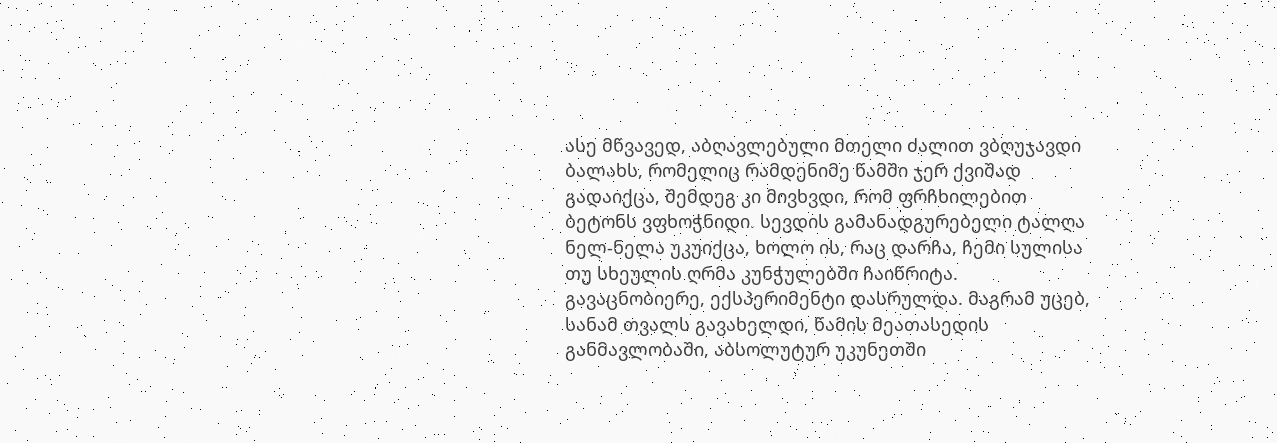ასე მწვავედ, აბღავლებული მთელი ძალით ვბღუჯავდი ბალახს, რომელიც რამდენიმე წამში ჯერ ქვიშად გადაიქცა, შემდეგ კი მივხვდი, რომ ფრჩხილებით ბეტონს ვფხოჭნიდი. სევდის გამანადგურებელი ტალღა ნელ-ნელა უკუიქცა, ხოლო ის, რაც დარჩა, ჩემი სულისა თუ სხეულის ღრმა კუნჭულებში ჩაიწრიტა. გავაცნობიერე, ექსპერიმენტი დასრულდა. მაგრამ უცებ, სანამ თვალს გავახელდი, წამის მეათასედის განმავლობაში, აბსოლუტურ უკუნეთში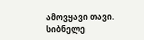ამოვყავი თავი. სიბნელე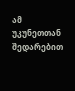ამ უკუნეთთან შედარებით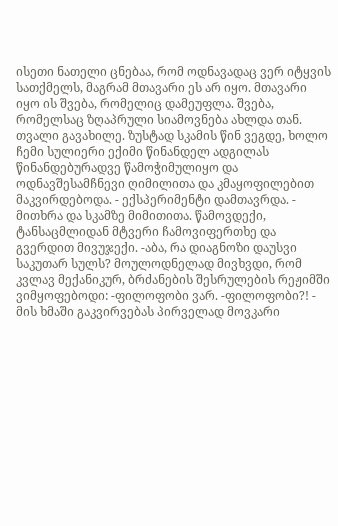ისეთი ნათელი ცნებაა, რომ ოდნავადაც ვერ იტყვის სათქმელს, მაგრამ მთავარი ეს არ იყო. მთავარი იყო ის შვება, რომელიც დამეუფლა. შვება, რომელსაც ზღაპრული სიამოვნება ახლდა თან. თვალი გავახილე. ზუსტად სკამის წინ ვეგდე, ხოლო ჩემი სულიერი ექიმი წინანდელ ადგილას წინანდებურადვე წამოჭიმულიყო და ოდნავშესამჩნევი ღიმილითა და კმაყოფილებით მაკვირდებოდა. - ექსპერიმენტი დამთავრდა. - მითხრა და სკამზე მიმითითა. წამოვდექი, ტანსაცმლიდან მტვერი ჩამოვიფერთხე და გვერდით მივუჯექი. -აბა, რა დიაგნოზი დაუსვი საკუთარ სულს? მოულოდნელად მივხვდი, რომ კვლავ მექანიკურ, ბრძანების შესრულების რეჟიმში ვიმყოფებოდი: -ფილოფობი ვარ. -ფილოფობი?! - მის ხმაში გაკვირვებას პირველად მოვკარი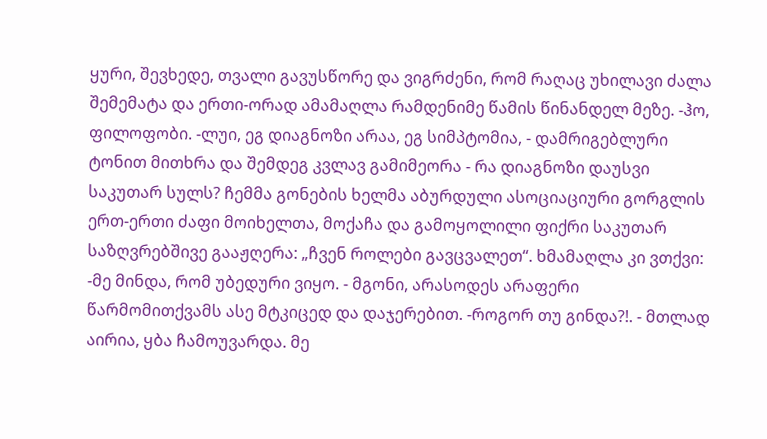ყური, შევხედე, თვალი გავუსწორე და ვიგრძენი, რომ რაღაც უხილავი ძალა შემემატა და ერთი-ორად ამამაღლა რამდენიმე წამის წინანდელ მეზე. -ჰო, ფილოფობი. -ლუი, ეგ დიაგნოზი არაა, ეგ სიმპტომია, - დამრიგებლური ტონით მითხრა და შემდეგ კვლავ გამიმეორა - რა დიაგნოზი დაუსვი საკუთარ სულს? ჩემმა გონების ხელმა აბურდული ასოციაციური გორგლის ერთ-ერთი ძაფი მოიხელთა, მოქაჩა და გამოყოლილი ფიქრი საკუთარ საზღვრებშივე გააჟღერა: „ჩვენ როლები გავცვალეთ“. ხმამაღლა კი ვთქვი: -მე მინდა, რომ უბედური ვიყო. - მგონი, არასოდეს არაფერი წარმომითქვამს ასე მტკიცედ და დაჯერებით. -როგორ თუ გინდა?!. - მთლად აირია, ყბა ჩამოუვარდა. მე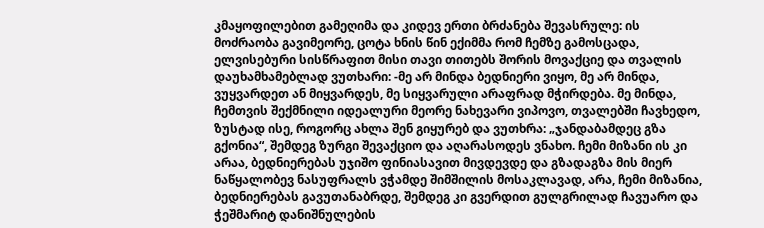კმაყოფილებით გამეღიმა და კიდევ ერთი ბრძანება შევასრულე: ის მოძრაობა გავიმეორე, ცოტა ხნის წინ ექიმმა რომ ჩემზე გამოსცადა, ელვისებური სისწრაფით მისი თავი თითებს შორის მოვაქციე და თვალის დაუხამხამებლად ვუთხარი: -მე არ მინდა ბედნიერი ვიყო, მე არ მინდა, ვუყვარდეთ ან მიყვარდეს, მე სიყვარული არაფრად მჭირდება. მე მინდა, ჩემთვის შექმნილი იდეალური მეორე ნახევარი ვიპოვო, თვალებში ჩავხედო, ზუსტად ისე, როგორც ახლა შენ გიყურებ და ვუთხრა: „ჯანდაბამდეც გზა გქონია“, შემდეგ ზურგი შევაქციო და აღარასოდეს ვნახო. ჩემი მიზანი ის კი არაა, ბედნიერებას უჯიშო ფინიასავით მივდევდე და გზადაგზა მის მიერ ნაწყალობევ ნასუფრალს ვჭამდე შიმშილის მოსაკლავად, არა, ჩემი მიზანია, ბედნიერებას გავუთანაბრდე, შემდეგ კი გვერდით გულგრილად ჩავუარო და ჭეშმარიტ დანიშნულების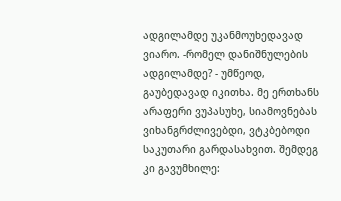ადგილამდე უკანმოუხედავად ვიარო. -რომელ დანიშნულების ადგილამდე? - უმწეოდ, გაუბედავად იკითხა. მე ერთხანს არაფერი ვუპასუხე, სიამოვნებას ვიხანგრძლივებდი, ვტკბებოდი საკუთარი გარდასახვით. შემდეგ კი გავუმხილე: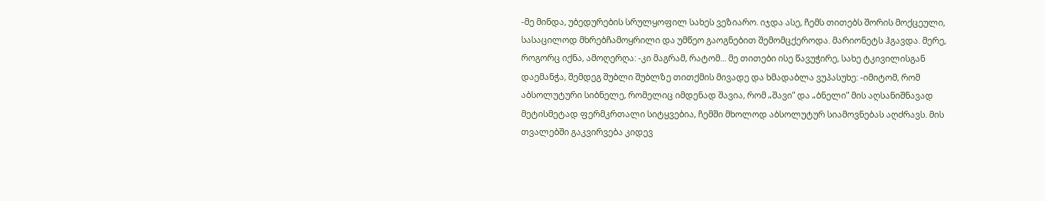-მე მინდა, უბედურების სრულყოფილ სახეს ვეზიარო. იჯდა ასე, ჩემს თითებს შორის მოქცეული, სასაცილოდ მხრებჩამოყრილი და უმწეო გაოგნებით შემომცქეროდა. მარიონეტს ჰგავდა. მერე, როგორც იქნა, ამოღერღა: -კი მაგრამ, რატომ... მე თითები ისე წავუჭირე, სახე ტკივილისგან დაემანჭა, შემდეგ შუბლი შუბლზე თითქმის მივადე და ხმადაბლა ვუპასუხე: -იმიტომ, რომ აბსოლუტური სიბნელე, რომელიც იმდენად შავია, რომ „შავი“ და „ბნელი“ მის აღსანიშნავად მეტისმეტად ფერმკრთალი სიტყვებია, ჩემში მხოლოდ აბსოლუტურ სიამოვნებას აღძრავს. მის თვალებში გაკვირვება კიდევ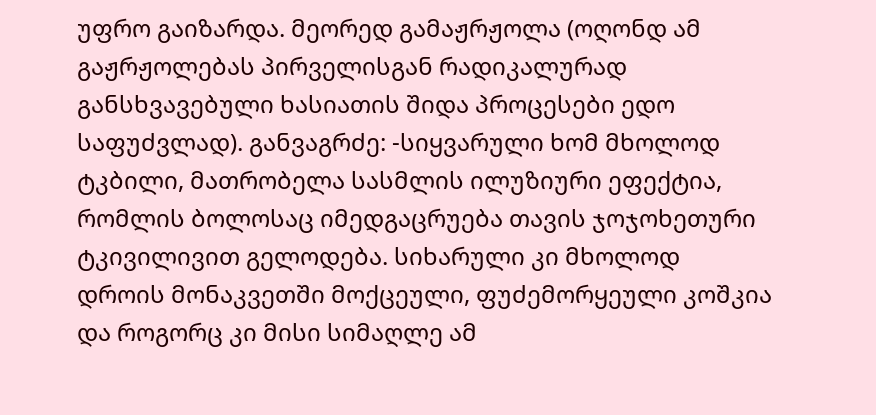უფრო გაიზარდა. მეორედ გამაჟრჟოლა (ოღონდ ამ გაჟრჟოლებას პირველისგან რადიკალურად განსხვავებული ხასიათის შიდა პროცესები ედო საფუძვლად). განვაგრძე: -სიყვარული ხომ მხოლოდ ტკბილი, მათრობელა სასმლის ილუზიური ეფექტია, რომლის ბოლოსაც იმედგაცრუება თავის ჯოჯოხეთური ტკივილივით გელოდება. სიხარული კი მხოლოდ დროის მონაკვეთში მოქცეული, ფუძემორყეული კოშკია და როგორც კი მისი სიმაღლე ამ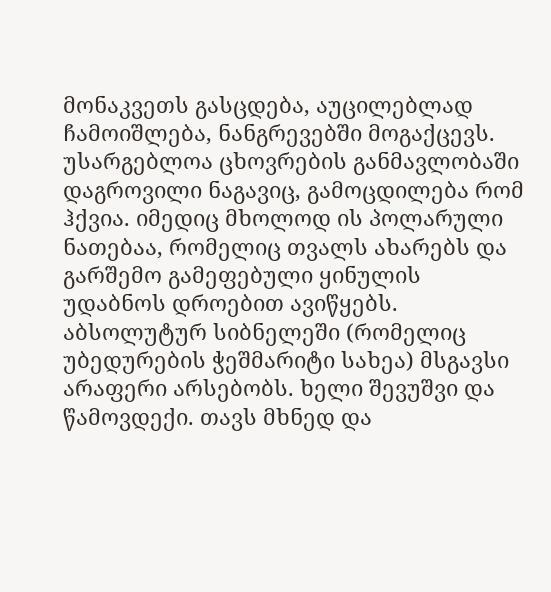მონაკვეთს გასცდება, აუცილებლად ჩამოიშლება, ნანგრევებში მოგაქცევს. უსარგებლოა ცხოვრების განმავლობაში დაგროვილი ნაგავიც, გამოცდილება რომ ჰქვია. იმედიც მხოლოდ ის პოლარული ნათებაა, რომელიც თვალს ახარებს და გარშემო გამეფებული ყინულის უდაბნოს დროებით ავიწყებს. აბსოლუტურ სიბნელეში (რომელიც უბედურების ჭეშმარიტი სახეა) მსგავსი არაფერი არსებობს. ხელი შევუშვი და წამოვდექი. თავს მხნედ და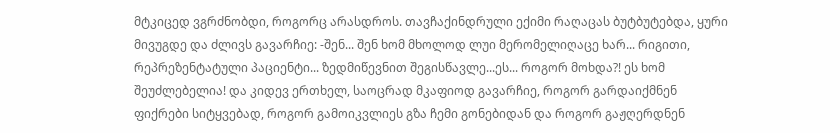მტკიცედ ვგრძნობდი, როგორც არასდროს. თავჩაქინდრული ექიმი რაღაცას ბუტბუტებდა, ყური მივუგდე და ძლივს გავარჩიე: -შენ... შენ ხომ მხოლოდ ლუი მერომელიღაცე ხარ... რიგითი, რეპრეზენტატული პაციენტი... ზედმიწევნით შეგისწავლე...ეს... როგორ მოხდა?! ეს ხომ შეუძლებელია! და კიდევ ერთხელ, საოცრად მკაფიოდ გავარჩიე, როგორ გარდაიქმნენ ფიქრები სიტყვებად, როგორ გამოიკვლიეს გზა ჩემი გონებიდან და როგორ გაჟღერდნენ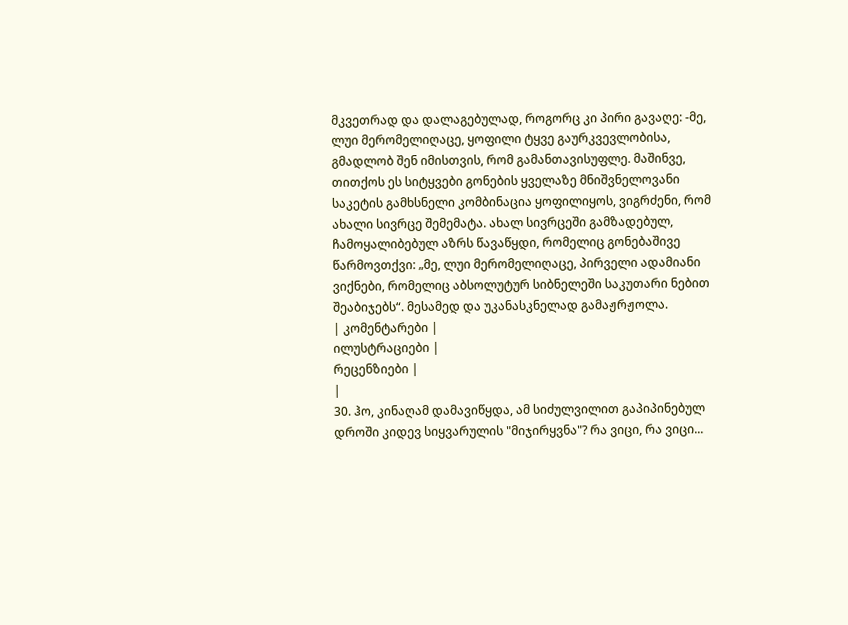მკვეთრად და დალაგებულად, როგორც კი პირი გავაღე: -მე, ლუი მერომელიღაცე, ყოფილი ტყვე გაურკვევლობისა, გმადლობ შენ იმისთვის, რომ გამანთავისუფლე. მაშინვე, თითქოს ეს სიტყვები გონების ყველაზე მნიშვნელოვანი საკეტის გამხსნელი კომბინაცია ყოფილიყოს, ვიგრძენი, რომ ახალი სივრცე შემემატა. ახალ სივრცეში გამზადებულ, ჩამოყალიბებულ აზრს წავაწყდი, რომელიც გონებაშივე წარმოვთქვი: „მე, ლუი მერომელიღაცე, პირველი ადამიანი ვიქნები, რომელიც აბსოლუტურ სიბნელეში საკუთარი ნებით შეაბიჯებს“. მესამედ და უკანასკნელად გამაჟრჟოლა.
| კომენტარები |
ილუსტრაციები |
რეცენზიები |
|
30. ჰო, კინაღამ დამავიწყდა, ამ სიძულვილით გაპიპინებულ დროში კიდევ სიყვარულის "მიჯირყვნა"? რა ვიცი, რა ვიცი...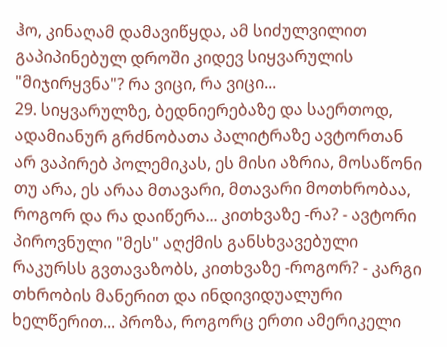ჰო, კინაღამ დამავიწყდა, ამ სიძულვილით გაპიპინებულ დროში კიდევ სიყვარულის "მიჯირყვნა"? რა ვიცი, რა ვიცი...
29. სიყვარულზე, ბედნიერებაზე და საერთოდ, ადამიანურ გრძნობათა პალიტრაზე ავტორთან არ ვაპირებ პოლემიკას, ეს მისი აზრია, მოსაწონი თუ არა, ეს არაა მთავარი, მთავარი მოთხრობაა, როგორ და რა დაიწერა... კითხვაზე -რა? - ავტორი პიროვნული "მეს" აღქმის განსხვავებული რაკურსს გვთავაზობს, კითხვაზე -როგორ? - კარგი თხრობის მანერით და ინდივიდუალური ხელწერით... პროზა, როგორც ერთი ამერიკელი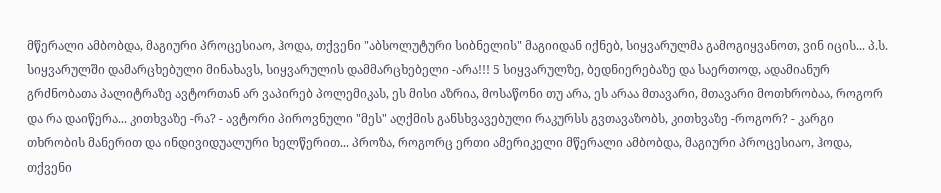მწერალი ამბობდა, მაგიური პროცესიაო, ჰოდა, თქვენი "აბსოლუტური სიბნელის" მაგიიდან იქნებ, სიყვარულმა გამოგიყვანოთ, ვინ იცის... პ.ს. სიყვარულში დამარცხებული მინახავს, სიყვარულის დამმარცხებელი -არა!!! 5 სიყვარულზე, ბედნიერებაზე და საერთოდ, ადამიანურ გრძნობათა პალიტრაზე ავტორთან არ ვაპირებ პოლემიკას, ეს მისი აზრია, მოსაწონი თუ არა, ეს არაა მთავარი, მთავარი მოთხრობაა, როგორ და რა დაიწერა... კითხვაზე -რა? - ავტორი პიროვნული "მეს" აღქმის განსხვავებული რაკურსს გვთავაზობს, კითხვაზე -როგორ? - კარგი თხრობის მანერით და ინდივიდუალური ხელწერით... პროზა, როგორც ერთი ამერიკელი მწერალი ამბობდა, მაგიური პროცესიაო, ჰოდა, თქვენი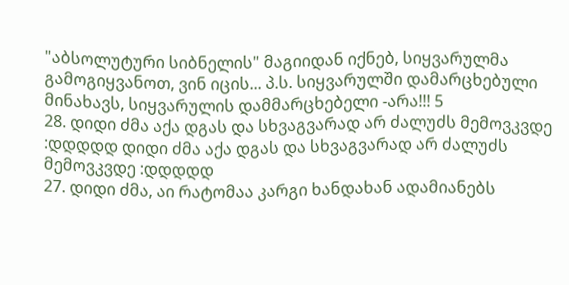"აბსოლუტური სიბნელის" მაგიიდან იქნებ, სიყვარულმა გამოგიყვანოთ, ვინ იცის... პ.ს. სიყვარულში დამარცხებული მინახავს, სიყვარულის დამმარცხებელი -არა!!! 5
28. დიდი ძმა აქა დგას და სხვაგვარად არ ძალუძს მემოვკვდე :დდდდდ დიდი ძმა აქა დგას და სხვაგვარად არ ძალუძს მემოვკვდე :დდდდდ
27. დიდი ძმა, აი რატომაა კარგი ხანდახან ადამიანებს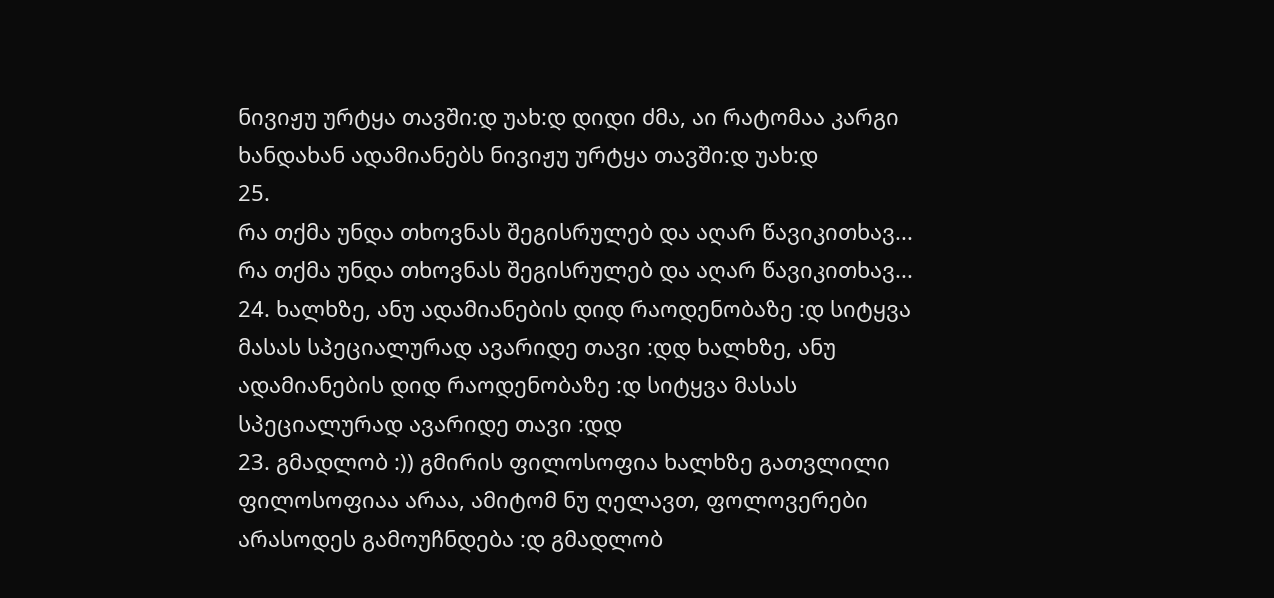ნივიჟუ ურტყა თავში:დ უახ:დ დიდი ძმა, აი რატომაა კარგი ხანდახან ადამიანებს ნივიჟუ ურტყა თავში:დ უახ:დ
25.
რა თქმა უნდა თხოვნას შეგისრულებ და აღარ წავიკითხავ...
რა თქმა უნდა თხოვნას შეგისრულებ და აღარ წავიკითხავ...
24. ხალხზე, ანუ ადამიანების დიდ რაოდენობაზე :დ სიტყვა მასას სპეციალურად ავარიდე თავი :დდ ხალხზე, ანუ ადამიანების დიდ რაოდენობაზე :დ სიტყვა მასას სპეციალურად ავარიდე თავი :დდ
23. გმადლობ :)) გმირის ფილოსოფია ხალხზე გათვლილი ფილოსოფიაა არაა, ამიტომ ნუ ღელავთ, ფოლოვერები არასოდეს გამოუჩნდება :დ გმადლობ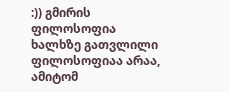:)) გმირის ფილოსოფია ხალხზე გათვლილი ფილოსოფიაა არაა, ამიტომ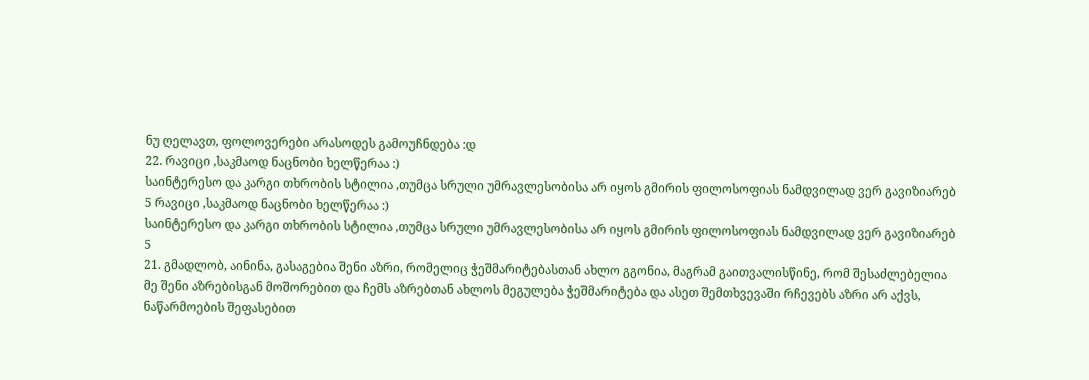ნუ ღელავთ, ფოლოვერები არასოდეს გამოუჩნდება :დ
22. რავიცი ,საკმაოდ ნაცნობი ხელწერაა :)
საინტერესო და კარგი თხრობის სტილია ,თუმცა სრული უმრავლესობისა არ იყოს გმირის ფილოსოფიას ნამდვილად ვერ გავიზიარებ
5 რავიცი ,საკმაოდ ნაცნობი ხელწერაა :)
საინტერესო და კარგი თხრობის სტილია ,თუმცა სრული უმრავლესობისა არ იყოს გმირის ფილოსოფიას ნამდვილად ვერ გავიზიარებ
5
21. გმადლობ, აინინა, გასაგებია შენი აზრი, რომელიც ჭეშმარიტებასთან ახლო გგონია, მაგრამ გაითვალისწინე, რომ შესაძლებელია მე შენი აზრებისგან მოშორებით და ჩემს აზრებთან ახლოს მეგულება ჭეშმარიტება და ასეთ შემთხვევაში რჩევებს აზრი არ აქვს, ნაწარმოების შეფასებით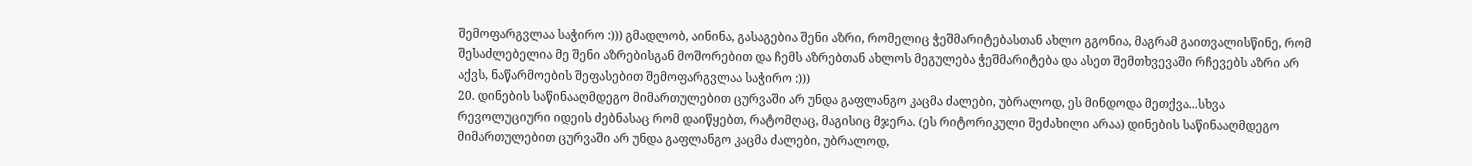შემოფარგვლაა საჭირო :))) გმადლობ, აინინა, გასაგებია შენი აზრი, რომელიც ჭეშმარიტებასთან ახლო გგონია, მაგრამ გაითვალისწინე, რომ შესაძლებელია მე შენი აზრებისგან მოშორებით და ჩემს აზრებთან ახლოს მეგულება ჭეშმარიტება და ასეთ შემთხვევაში რჩევებს აზრი არ აქვს, ნაწარმოების შეფასებით შემოფარგვლაა საჭირო :)))
20. დინების საწინააღმდეგო მიმართულებით ცურვაში არ უნდა გაფლანგო კაცმა ძალები, უბრალოდ, ეს მინდოდა მეთქვა...სხვა რევოლუციური იდეის ძებნასაც რომ დაიწყებთ, რატომღაც, მაგისიც მჯერა. (ეს რიტორიკული შეძახილი არაა) დინების საწინააღმდეგო მიმართულებით ცურვაში არ უნდა გაფლანგო კაცმა ძალები, უბრალოდ,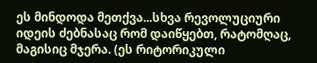ეს მინდოდა მეთქვა...სხვა რევოლუციური იდეის ძებნასაც რომ დაიწყებთ, რატომღაც, მაგისიც მჯერა. (ეს რიტორიკული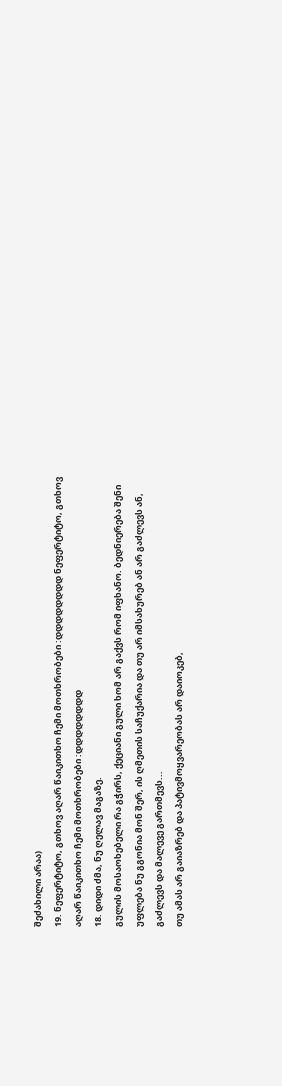შეძახილი არაა)
19. ნეფერტიტო, გთხოვ აღარ წაიკითხო ჩემი მოთხრობები :დდდდდდდდ ნეფერტიტო, გთხოვ აღარ წაიკითხო ჩემი მოთხრობები :დდდდდდდდ
18. დიდი ძმა, ნუ ღელავ მაგაზე.
გულის მოსაოხებელი რა გჭირს, ქეციანი გული ხომ არ გაქვს რომ იფხანო. ბედნიერება შენი უფლება ნუ გგონია მონ შერ, ის ღმეთის საჩუქარია და თუ არ იმსახურებ ან არ გაძლევს ან, გაძლევს და მალევე გართმევს...
თუ ამას არ გაიაზრებ და პატივმოყვარეობას არ დაიოკებ,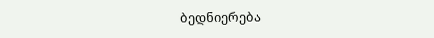ბედნიერება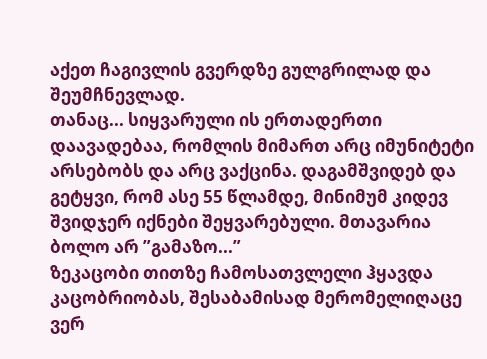აქეთ ჩაგივლის გვერდზე გულგრილად და შეუმჩნევლად.
თანაც... სიყვარული ის ერთადერთი დაავადებაა, რომლის მიმართ არც იმუნიტეტი არსებობს და არც ვაქცინა. დაგამშვიდებ და გეტყვი, რომ ასე 55 წლამდე, მინიმუმ კიდევ შვიდჯერ იქნები შეყვარებული. მთავარია ბოლო არ ”გამაზო...”
ზეკაცობი თითზე ჩამოსათვლელი ჰყავდა კაცობრიობას, შესაბამისად მერომელიღაცე ვერ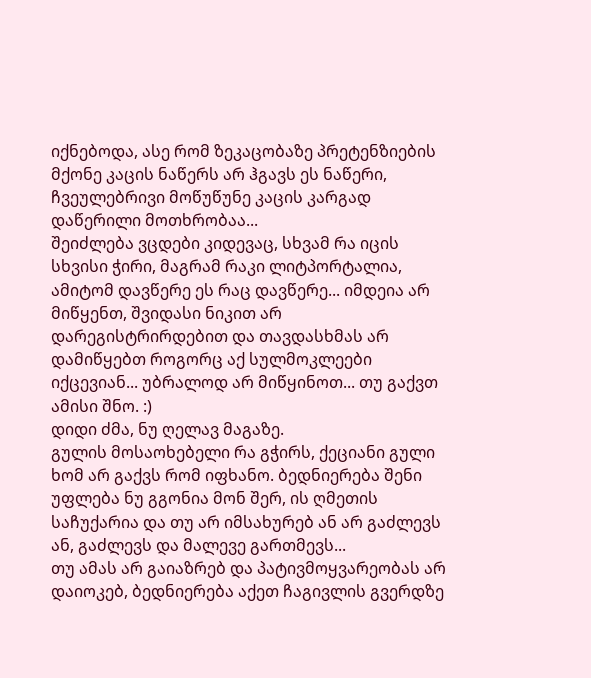იქნებოდა, ასე რომ ზეკაცობაზე პრეტენზიების მქონე კაცის ნაწერს არ ჰგავს ეს ნაწერი, ჩვეულებრივი მოწუწუნე კაცის კარგად დაწერილი მოთხრობაა...
შეიძლება ვცდები კიდევაც, სხვამ რა იცის სხვისი ჭირი, მაგრამ რაკი ლიტპორტალია, ამიტომ დავწერე ეს რაც დავწერე... იმდეია არ მიწყენთ, შვიდასი ნიკით არ დარეგისტრირდებით და თავდასხმას არ დამიწყებთ როგორც აქ სულმოკლეები იქცევიან... უბრალოდ არ მიწყინოთ... თუ გაქვთ ამისი შნო. :)
დიდი ძმა, ნუ ღელავ მაგაზე.
გულის მოსაოხებელი რა გჭირს, ქეციანი გული ხომ არ გაქვს რომ იფხანო. ბედნიერება შენი უფლება ნუ გგონია მონ შერ, ის ღმეთის საჩუქარია და თუ არ იმსახურებ ან არ გაძლევს ან, გაძლევს და მალევე გართმევს...
თუ ამას არ გაიაზრებ და პატივმოყვარეობას არ დაიოკებ, ბედნიერება აქეთ ჩაგივლის გვერდზე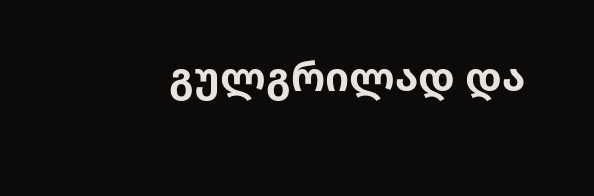გულგრილად და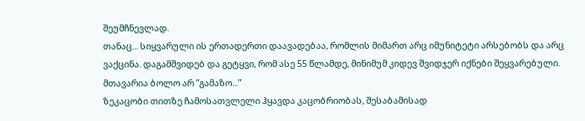შეუმჩნევლად.
თანაც... სიყვარული ის ერთადერთი დაავადებაა, რომლის მიმართ არც იმუნიტეტი არსებობს და არც ვაქცინა. დაგამშვიდებ და გეტყვი, რომ ასე 55 წლამდე, მინიმუმ კიდევ შვიდჯერ იქნები შეყვარებული. მთავარია ბოლო არ ”გამაზო...”
ზეკაცობი თითზე ჩამოსათვლელი ჰყავდა კაცობრიობას, შესაბამისად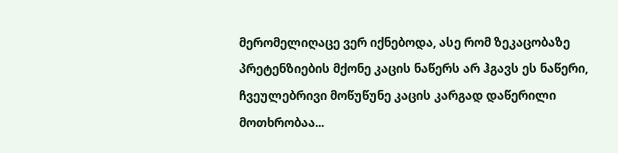მერომელიღაცე ვერ იქნებოდა, ასე რომ ზეკაცობაზე პრეტენზიების მქონე კაცის ნაწერს არ ჰგავს ეს ნაწერი, ჩვეულებრივი მოწუწუნე კაცის კარგად დაწერილი მოთხრობაა...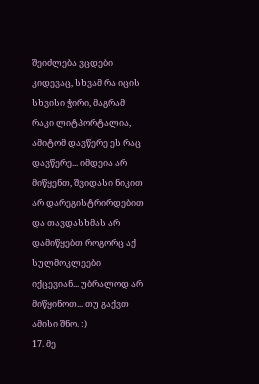შეიძლება ვცდები კიდევაც, სხვამ რა იცის სხვისი ჭირი, მაგრამ რაკი ლიტპორტალია, ამიტომ დავწერე ეს რაც დავწერე... იმდეია არ მიწყენთ, შვიდასი ნიკით არ დარეგისტრირდებით და თავდასხმას არ დამიწყებთ როგორც აქ სულმოკლეები იქცევიან... უბრალოდ არ მიწყინოთ... თუ გაქვთ ამისი შნო. :)
17. მე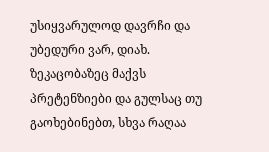უსიყვარულოდ დავრჩი და უბედური ვარ, დიახ. ზეკაცობაზეც მაქვს პრეტენზიები და გულსაც თუ გაოხებინებთ, სხვა რაღაა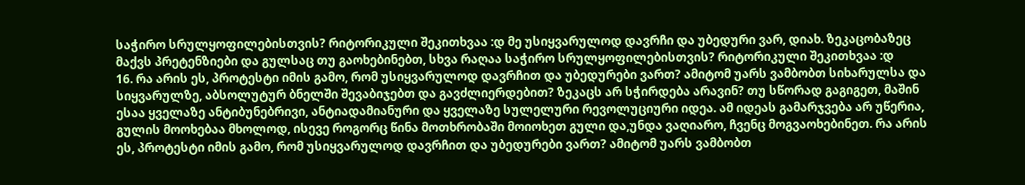საჭირო სრულყოფილებისთვის? რიტორიკული შეკითხვაა :დ მე უსიყვარულოდ დავრჩი და უბედური ვარ, დიახ. ზეკაცობაზეც მაქვს პრეტენზიები და გულსაც თუ გაოხებინებთ, სხვა რაღაა საჭირო სრულყოფილებისთვის? რიტორიკული შეკითხვაა :დ
16. რა არის ეს, პროტესტი იმის გამო, რომ უსიყვარულოდ დავრჩით და უბედურები ვართ? ამიტომ უარს ვამბობთ სიხარულსა და სიყვარულზე, აბსოლუტურ ბნელში შევაბიჯებთ და გავძლიერდებით? ზეკაცს არ სჭირდება არავინ? თუ სწორად გაგიგეთ, მაშინ ესაა ყველაზე ანტიბუნებრივი, ანტიადამიანური და ყველაზე სულელური რევოლუციური იდეა. ამ იდეას გამარჯვება არ უწერია, გულის მოოხებაა მხოლოდ, ისევე როგორც წინა მოთხრობაში მოიოხეთ გული და,უნდა ვაღიარო, ჩვენც მოგვაოხებინეთ. რა არის ეს, პროტესტი იმის გამო, რომ უსიყვარულოდ დავრჩით და უბედურები ვართ? ამიტომ უარს ვამბობთ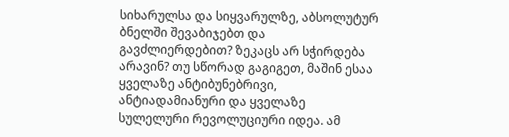სიხარულსა და სიყვარულზე, აბსოლუტურ ბნელში შევაბიჯებთ და გავძლიერდებით? ზეკაცს არ სჭირდება არავინ? თუ სწორად გაგიგეთ, მაშინ ესაა ყველაზე ანტიბუნებრივი, ანტიადამიანური და ყველაზე სულელური რევოლუციური იდეა. ამ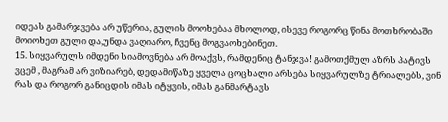იდეას გამარჯვება არ უწერია, გულის მოოხებაა მხოლოდ, ისევე როგორც წინა მოთხრობაში მოიოხეთ გული და,უნდა ვაღიარო, ჩვენც მოგვაოხებინეთ.
15. სიყვარულს იმდენი სიამოვნება არ მოაქვს, რამდენიც ტანჯვა! გამოთქმულ აზრს პატივს ვცემ , მაგრამ არ ვიზიარებ, დედამიწაზე ყველა ცოცხალი არსება სიყვარულზე ტრიალებს, ვინ რას და როგორ განიცდის იმას იტყვის, იმას განმარტავს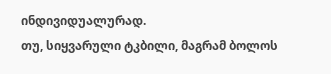ინდივიდუალურად.
თუ, სიყვარული ტკბილი, მაგრამ ბოლოს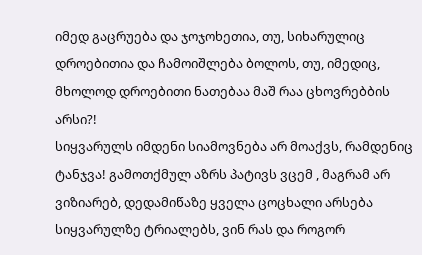იმედ გაცრუება და ჯოჯოხეთია, თუ, სიხარულიც დროებითია და ჩამოიშლება ბოლოს, თუ, იმედიც, მხოლოდ დროებითი ნათებაა მაშ რაა ცხოვრებბის არსი?!
სიყვარულს იმდენი სიამოვნება არ მოაქვს, რამდენიც ტანჯვა! გამოთქმულ აზრს პატივს ვცემ , მაგრამ არ ვიზიარებ, დედამიწაზე ყველა ცოცხალი არსება სიყვარულზე ტრიალებს, ვინ რას და როგორ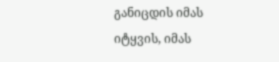განიცდის იმას იტყვის, იმას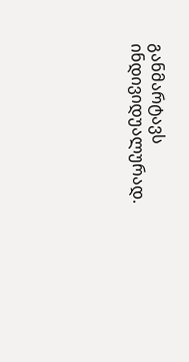განმარტავს ინდივიდუალურად.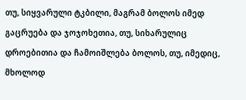თუ, სიყვარული ტკბილი, მაგრამ ბოლოს იმედ გაცრუება და ჯოჯოხეთია, თუ, სიხარულიც დროებითია და ჩამოიშლება ბოლოს, თუ, იმედიც, მხოლოდ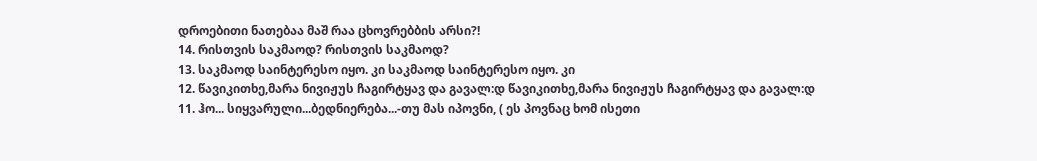დროებითი ნათებაა მაშ რაა ცხოვრებბის არსი?!
14. რისთვის საკმაოდ? რისთვის საკმაოდ?
13. საკმაოდ საინტერესო იყო. კი საკმაოდ საინტერესო იყო. კი
12. წავიკითხე,მარა ნივიჟუს ჩაგირტყავ და გავალ:დ წავიკითხე,მარა ნივიჟუს ჩაგირტყავ და გავალ:დ
11. ჰო... სიყვარული...ბედნიერება...-თუ მას იპოვნი, ( ეს პოვნაც ხომ ისეთი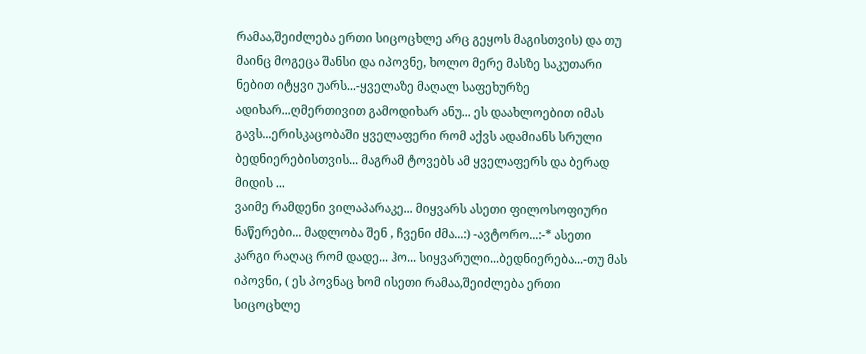რამაა,შეიძლება ერთი სიცოცხლე არც გეყოს მაგისთვის) და თუ მაინც მოგეცა შანსი და იპოვნე, ხოლო მერე მასზე საკუთარი ნებით იტყვი უარს...-ყველაზე მაღალ საფეხურზე ადიხარ...ღმერთივით გამოდიხარ ანუ... ეს დაახლოებით იმას გავს...ერისკაცობაში ყველაფერი რომ აქვს ადამიანს სრული ბედნიერებისთვის... მაგრამ ტოვებს ამ ყველაფერს და ბერად მიდის ...
ვაიმე რამდენი ვილაპარაკე... მიყვარს ასეთი ფილოსოფიური ნაწერები... მადლობა შენ , ჩვენი ძმა...:) -ავტორო...:-* ასეთი კარგი რაღაც რომ დადე... ჰო... სიყვარული...ბედნიერება...-თუ მას იპოვნი, ( ეს პოვნაც ხომ ისეთი რამაა,შეიძლება ერთი სიცოცხლე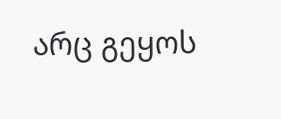არც გეყოს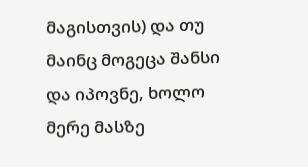მაგისთვის) და თუ მაინც მოგეცა შანსი და იპოვნე, ხოლო მერე მასზე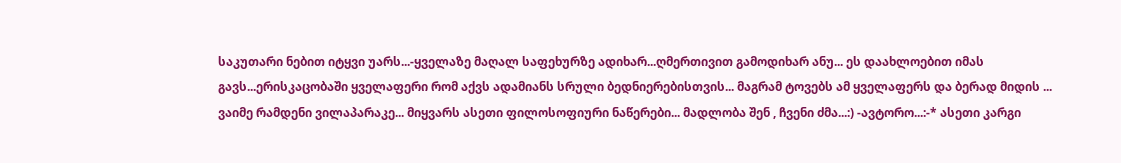საკუთარი ნებით იტყვი უარს...-ყველაზე მაღალ საფეხურზე ადიხარ...ღმერთივით გამოდიხარ ანუ... ეს დაახლოებით იმას გავს...ერისკაცობაში ყველაფერი რომ აქვს ადამიანს სრული ბედნიერებისთვის... მაგრამ ტოვებს ამ ყველაფერს და ბერად მიდის ...
ვაიმე რამდენი ვილაპარაკე... მიყვარს ასეთი ფილოსოფიური ნაწერები... მადლობა შენ , ჩვენი ძმა...:) -ავტორო...:-* ასეთი კარგი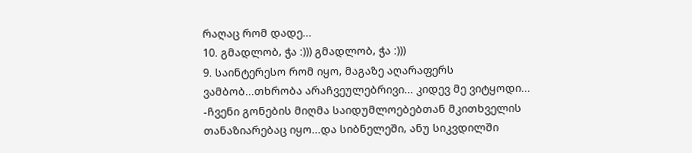რაღაც რომ დადე...
10. გმადლობ, ჭა :))) გმადლობ, ჭა :)))
9. საინტერესო რომ იყო, მაგაზე აღარაფერს ვამბობ...თხრობა არაჩვეულებრივი... კიდევ მე ვიტყოდი... -ჩვენი გონების მიღმა საიდუმლოებებთან მკითხველის თანაზიარებაც იყო...და სიბნელეში, ანუ სიკვდილში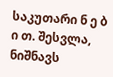საკუთარი ნ ე ბ ი თ. შესვლა, ნიშნავს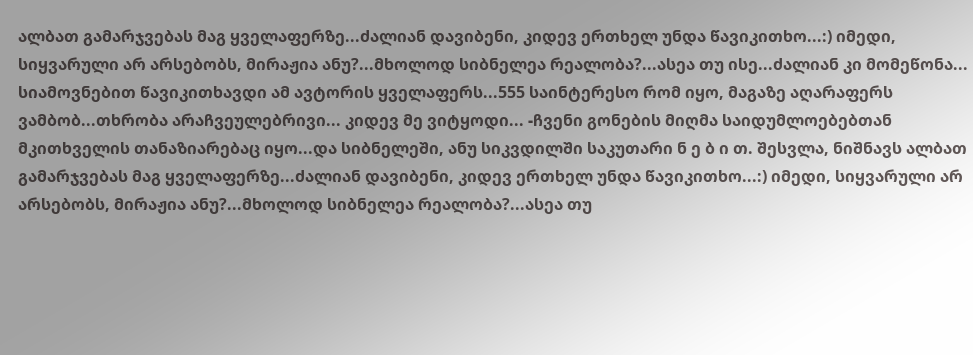ალბათ გამარჯვებას მაგ ყველაფერზე...ძალიან დავიბენი, კიდევ ერთხელ უნდა წავიკითხო...:) იმედი, სიყვარული არ არსებობს, მირაჟია ანუ?...მხოლოდ სიბნელეა რეალობა?...ასეა თუ ისე...ძალიან კი მომეწონა... სიამოვნებით წავიკითხავდი ამ ავტორის ყველაფერს...555 საინტერესო რომ იყო, მაგაზე აღარაფერს ვამბობ...თხრობა არაჩვეულებრივი... კიდევ მე ვიტყოდი... -ჩვენი გონების მიღმა საიდუმლოებებთან მკითხველის თანაზიარებაც იყო...და სიბნელეში, ანუ სიკვდილში საკუთარი ნ ე ბ ი თ. შესვლა, ნიშნავს ალბათ გამარჯვებას მაგ ყველაფერზე...ძალიან დავიბენი, კიდევ ერთხელ უნდა წავიკითხო...:) იმედი, სიყვარული არ არსებობს, მირაჟია ანუ?...მხოლოდ სიბნელეა რეალობა?...ასეა თუ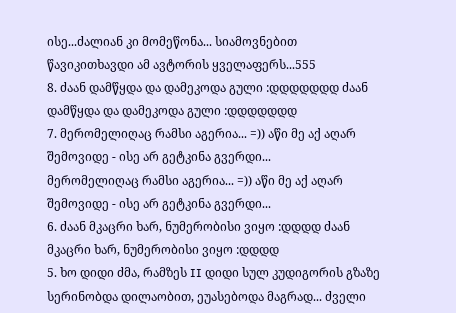ისე...ძალიან კი მომეწონა... სიამოვნებით წავიკითხავდი ამ ავტორის ყველაფერს...555
8. ძაან დამწყდა და დამეკოდა გული :დდდდდდდ ძაან დამწყდა და დამეკოდა გული :დდდდდდდ
7. მერომელიღაც რამსი აგერია... =)) აწი მე აქ აღარ შემოვიდე - ისე არ გეტკინა გვერდი...
მერომელიღაც რამსი აგერია... =)) აწი მე აქ აღარ შემოვიდე - ისე არ გეტკინა გვერდი...
6. ძაან მკაცრი ხარ, ნუმერობისი ვიყო :დდდდ ძაან მკაცრი ხარ, ნუმერობისი ვიყო :დდდდ
5. ხო დიდი ძმა, რამზეს II დიდი სულ კუდიგორის გზაზე სერინობდა დილაობით, ეუასებოდა მაგრად... ძველი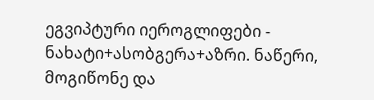ეგვიპტური იეროგლიფები - ნახატი+ასობგერა+აზრი. ნაწერი, მოგიწონე და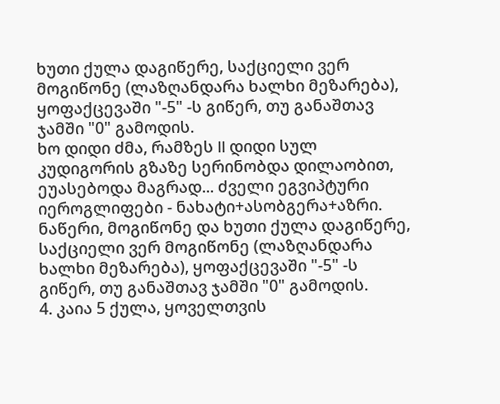ხუთი ქულა დაგიწერე, საქციელი ვერ მოგიწონე (ლაზღანდარა ხალხი მეზარება), ყოფაქცევაში "-5" -ს გიწერ, თუ განაშთავ ჯამში "0" გამოდის.
ხო დიდი ძმა, რამზეს II დიდი სულ კუდიგორის გზაზე სერინობდა დილაობით, ეუასებოდა მაგრად... ძველი ეგვიპტური იეროგლიფები - ნახატი+ასობგერა+აზრი. ნაწერი, მოგიწონე და ხუთი ქულა დაგიწერე, საქციელი ვერ მოგიწონე (ლაზღანდარა ხალხი მეზარება), ყოფაქცევაში "-5" -ს გიწერ, თუ განაშთავ ჯამში "0" გამოდის.
4. კაია 5 ქულა, ყოველთვის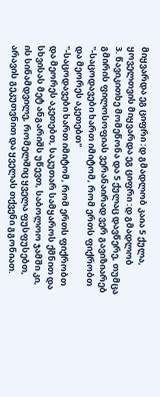მიყვარდა ეგ ციფრი :დ გმადლობ კაია 5 ქულა, ყოველთვის მიყვარდა ეგ ციფრი :დ გმადლობ
3. წავიკითხე მომეწონა და 5 ქულაც დავწერე, თუმცა გმირის ფილოსოფიას ვერანაირად ვერ გავიზიარებ
"-საცოდავები ხართ იმიტომ, რომ ერთს ფიქრობთ და მეორეს აკეთებთ"
"-საცოდავები ხართ იმიტომ, რომ ერთს ფიქრობთ და მეორეს აკეთებთ, საკუთარ სამყაროს ქმნით და სხვისას მეტ ანგარიშს უწევთ, საბოლოო ჯამში კი, ის სინამდვილე, რომელშიც ყველა ფუსფუსებთ, არავის გეკუთვნით და ყველას თქვენი გგონიათ.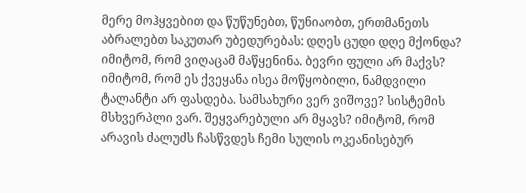მერე მოჰყვებით და წუწუნებთ, წუნიაობთ, ერთმანეთს აბრალებთ საკუთარ უბედურებას: დღეს ცუდი დღე მქონდა? იმიტომ, რომ ვიღაცამ მაწყენინა. ბევრი ფული არ მაქვს? იმიტომ, რომ ეს ქვეყანა ისეა მოწყობილი, ნამდვილი ტალანტი არ ფასდება. სამსახური ვერ ვიშოვე? სისტემის მსხვერპლი ვარ. შეყვარებული არ მყავს? იმიტომ, რომ არავის ძალუძს ჩასწვდეს ჩემი სულის ოკეანისებურ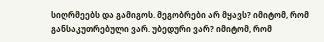სიღრმეებს და გამიგოს. მეგობრები არ მყავს? იმიტომ, რომ განსაკუთრებული ვარ. უბედური ვარ? იმიტომ, რომ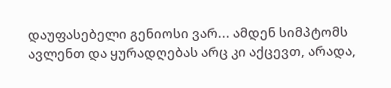დაუფასებელი გენიოსი ვარ... ამდენ სიმპტომს ავლენთ და ყურადღებას არც კი აქცევთ, არადა,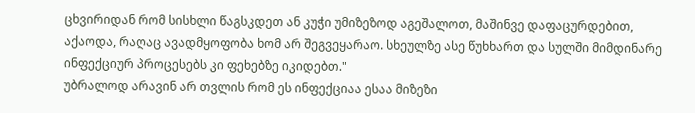ცხვირიდან რომ სისხლი წაგსკდეთ ან კუჭი უმიზეზოდ აგეშალოთ, მაშინვე დაფაცურდებით, აქაოდა, რაღაც ავადმყოფობა ხომ არ შეგვეყარაო. სხეულზე ასე წუხხართ და სულში მიმდინარე ინფექციურ პროცესებს კი ფეხებზე იკიდებთ."
უბრალოდ არავინ არ თვლის რომ ეს ინფექციაა ესაა მიზეზი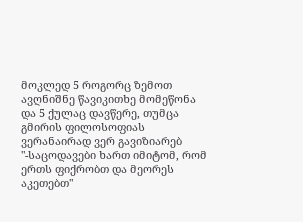მოკლედ 5 როგორც ზემოთ ავღნიშნე წავიკითხე მომეწონა და 5 ქულაც დავწერე, თუმცა გმირის ფილოსოფიას ვერანაირად ვერ გავიზიარებ
"-საცოდავები ხართ იმიტომ, რომ ერთს ფიქრობთ და მეორეს აკეთებთ"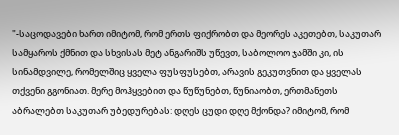"-საცოდავები ხართ იმიტომ, რომ ერთს ფიქრობთ და მეორეს აკეთებთ, საკუთარ სამყაროს ქმნით და სხვისას მეტ ანგარიშს უწევთ, საბოლოო ჯამში კი, ის სინამდვილე, რომელშიც ყველა ფუსფუსებთ, არავის გეკუთვნით და ყველას თქვენი გგონიათ. მერე მოჰყვებით და წუწუნებთ, წუნიაობთ, ერთმანეთს აბრალებთ საკუთარ უბედურებას: დღეს ცუდი დღე მქონდა? იმიტომ, რომ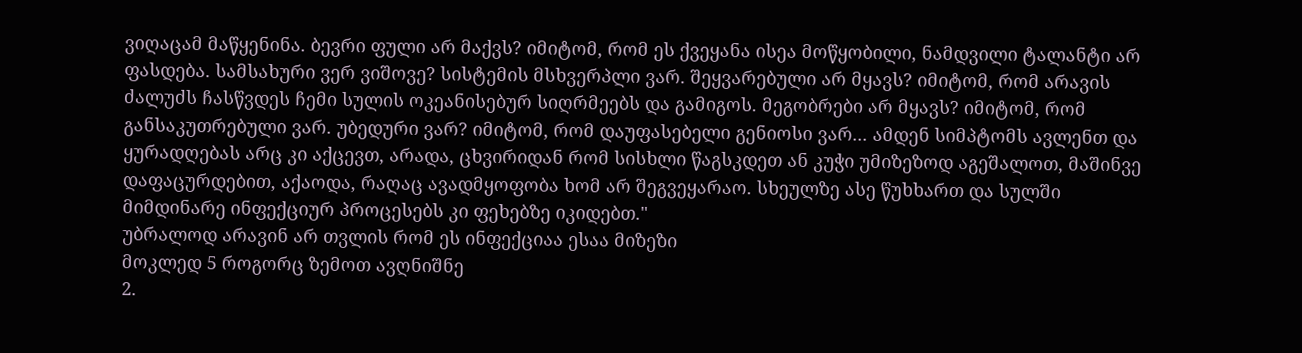ვიღაცამ მაწყენინა. ბევრი ფული არ მაქვს? იმიტომ, რომ ეს ქვეყანა ისეა მოწყობილი, ნამდვილი ტალანტი არ ფასდება. სამსახური ვერ ვიშოვე? სისტემის მსხვერპლი ვარ. შეყვარებული არ მყავს? იმიტომ, რომ არავის ძალუძს ჩასწვდეს ჩემი სულის ოკეანისებურ სიღრმეებს და გამიგოს. მეგობრები არ მყავს? იმიტომ, რომ განსაკუთრებული ვარ. უბედური ვარ? იმიტომ, რომ დაუფასებელი გენიოსი ვარ... ამდენ სიმპტომს ავლენთ და ყურადღებას არც კი აქცევთ, არადა, ცხვირიდან რომ სისხლი წაგსკდეთ ან კუჭი უმიზეზოდ აგეშალოთ, მაშინვე დაფაცურდებით, აქაოდა, რაღაც ავადმყოფობა ხომ არ შეგვეყარაო. სხეულზე ასე წუხხართ და სულში მიმდინარე ინფექციურ პროცესებს კი ფეხებზე იკიდებთ."
უბრალოდ არავინ არ თვლის რომ ეს ინფექციაა ესაა მიზეზი
მოკლედ 5 როგორც ზემოთ ავღნიშნე
2.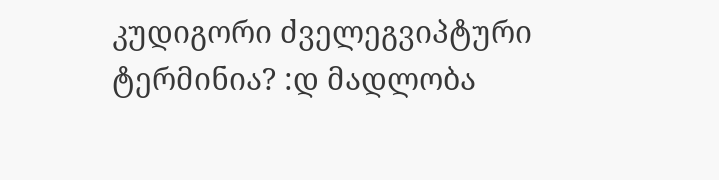კუდიგორი ძველეგვიპტური ტერმინია? :დ მადლობა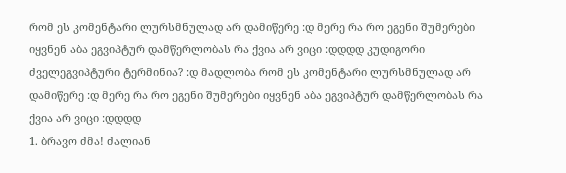რომ ეს კომენტარი ლურსმნულად არ დამიწერე :დ მერე რა რო ეგენი შუმერები იყვნენ აბა ეგვიპტურ დამწერლობას რა ქვია არ ვიცი :დდდდ კუდიგორი ძველეგვიპტური ტერმინია? :დ მადლობა რომ ეს კომენტარი ლურსმნულად არ დამიწერე :დ მერე რა რო ეგენი შუმერები იყვნენ აბა ეგვიპტურ დამწერლობას რა ქვია არ ვიცი :დდდდ
1. ბრავო ძმა! ძალიან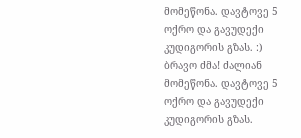მომეწონა. დავტოვე 5 ოქრო და გავუდექი კუდიგორის გზას. :)
ბრავო ძმა! ძალიან მომეწონა. დავტოვე 5 ოქრო და გავუდექი კუდიგორის გზას.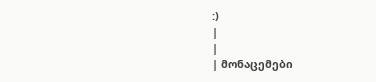:)
|
|
| მონაცემები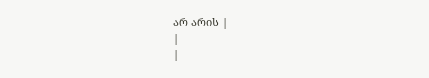არ არის |
|
|